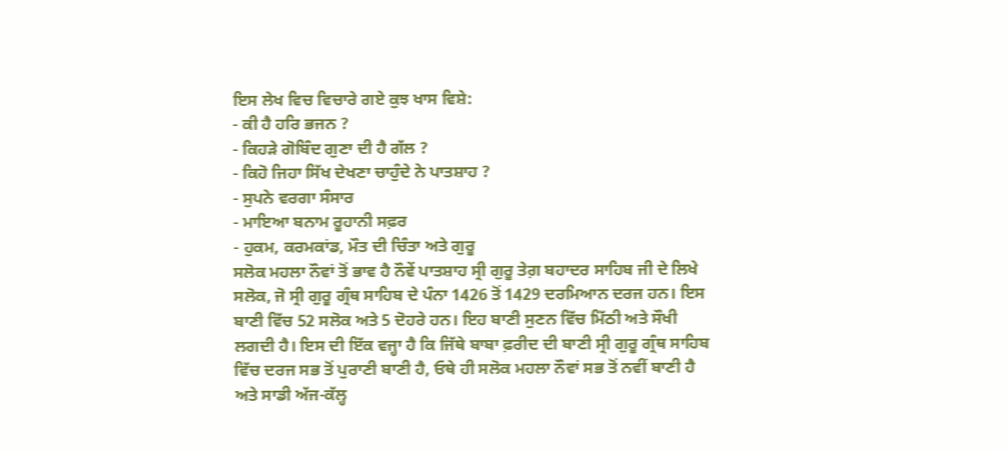ਇਸ ਲੇਖ ਵਿਚ ਵਿਚਾਰੇ ਗਏ ਕੁਝ ਖਾਸ ਵਿਸ਼ੇ:
- ਕੀ ਹੈ ਹਰਿ ਭਜਨ ?
- ਕਿਹੜੇ ਗੋਬਿੰਦ ਗੁਣਾ ਦੀ ਹੈ ਗੱਲ ?
- ਕਿਹੋ ਜਿਹਾ ਸਿੱਖ ਦੇਖਣਾ ਚਾਹੁੰਦੇ ਨੇ ਪਾਤਸ਼ਾਹ ?
- ਸੁਪਨੇ ਵਰਗਾ ਸੰਸਾਰ
- ਮਾਇਆ ਬਨਾਮ ਰੂਹਾਨੀ ਸਫ਼ਰ
- ਹੁਕਮ, ਕਰਮਕਾਂਡ, ਮੌਤ ਦੀ ਚਿੰਤਾ ਅਤੇ ਗੁਰੂ
ਸਲੋਕ ਮਹਲਾ ਨੌਵਾਂ ਤੋਂ ਭਾਵ ਹੈ ਨੌਵੇਂ ਪਾਤਸ਼ਾਹ ਸ੍ਰੀ ਗੁਰੂ ਤੇਗ਼ ਬਹਾਦਰ ਸਾਹਿਬ ਜੀ ਦੇ ਲਿਖੇ ਸਲੋਕ, ਜੋ ਸ੍ਰੀ ਗੁਰੂ ਗ੍ਰੰਥ ਸਾਹਿਬ ਦੇ ਪੰਨਾ 1426 ਤੋਂ 1429 ਦਰਮਿਆਨ ਦਰਜ ਹਨ। ਇਸ ਬਾਣੀ ਵਿੱਚ 52 ਸਲੋਕ ਅਤੇ 5 ਦੋਹਰੇ ਹਨ। ਇਹ ਬਾਣੀ ਸੁਣਨ ਵਿੱਚ ਮਿੱਠੀ ਅਤੇ ਸੌਖੀ ਲਗਦੀ ਹੈ। ਇਸ ਦੀ ਇੱਕ ਵਜ੍ਹਾ ਹੈ ਕਿ ਜਿੱਥੇ ਬਾਬਾ ਫ਼ਰੀਦ ਦੀ ਬਾਣੀ ਸ੍ਰੀ ਗੁਰੂ ਗ੍ਰੰਥ ਸਾਹਿਬ ਵਿੱਚ ਦਰਜ ਸਭ ਤੋਂ ਪੁਰਾਣੀ ਬਾਣੀ ਹੈ, ਓਥੇ ਹੀ ਸਲੋਕ ਮਹਲਾ ਨੌਵਾਂ ਸਭ ਤੋਂ ਨਵੀਂ ਬਾਣੀ ਹੈ ਅਤੇ ਸਾਡੀ ਅੱਜ-ਕੱਲ੍ਹ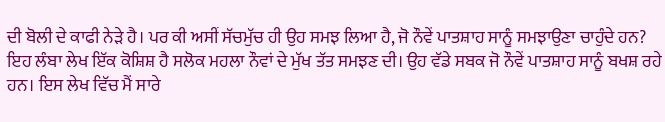ਦੀ ਬੋਲੀ ਦੇ ਕਾਫੀ ਨੇੜੇ ਹੈ। ਪਰ ਕੀ ਅਸੀਂ ਸੱਚਮੁੱਚ ਹੀ ਉਹ ਸਮਝ ਲਿਆ ਹੈ, ਜੋ ਨੌਵੇਂ ਪਾਤਸ਼ਾਹ ਸਾਨੂੰ ਸਮਝਾਉਣਾ ਚਾਹੁੰਦੇ ਹਨ?
ਇਹ ਲੰਬਾ ਲੇਖ ਇੱਕ ਕੋਸ਼ਿਸ਼ ਹੈ ਸਲੋਕ ਮਹਲਾ ਨੌਵਾਂ ਦੇ ਮੁੱਖ ਤੱਤ ਸਮਝਣ ਦੀ। ਉਹ ਵੱਡੇ ਸਬਕ ਜੋ ਨੌਵੇਂ ਪਾਤਸ਼ਾਹ ਸਾਨੂੰ ਬਖਸ਼ ਰਹੇ ਹਨ। ਇਸ ਲੇਖ ਵਿੱਚ ਮੈਂ ਸਾਰੇ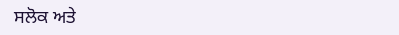ਸਲੋਕ ਅਤੇ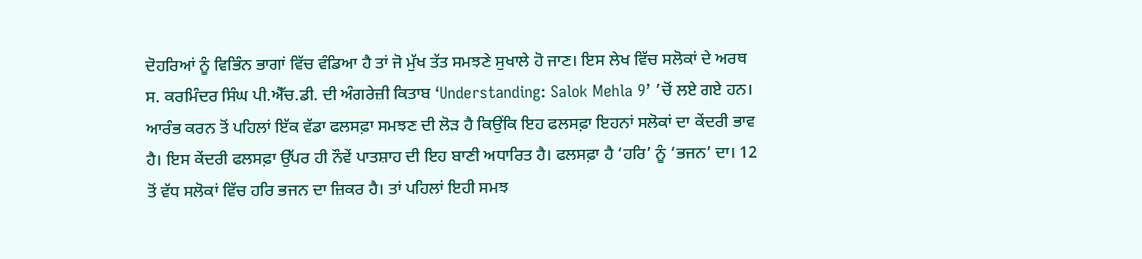ਦੋਹਰਿਆਂ ਨੂੰ ਵਿਭਿੰਨ ਭਾਗਾਂ ਵਿੱਚ ਵੰਡਿਆ ਹੈ ਤਾਂ ਜੋ ਮੁੱਖ ਤੱਤ ਸਮਝਣੇ ਸੁਖਾਲੇ ਹੋ ਜਾਣ। ਇਸ ਲੇਖ ਵਿੱਚ ਸਲੋਕਾਂ ਦੇ ਅਰਥ ਸ. ਕਰਮਿੰਦਰ ਸਿੰਘ ਪੀ.ਐੱਚ.ਡੀ. ਦੀ ਅੰਗਰੇਜ਼ੀ ਕਿਤਾਬ ‘Understanding: Salok Mehla 9’ ’ਚੋਂ ਲਏ ਗਏ ਹਨ। ਆਰੰਭ ਕਰਨ ਤੋਂ ਪਹਿਲਾਂ ਇੱਕ ਵੱਡਾ ਫਲਸਫ਼ਾ ਸਮਝਣ ਦੀ ਲੋੜ ਹੈ ਕਿਉਂਕਿ ਇਹ ਫਲਸਫ਼ਾ ਇਹਨਾਂ ਸਲੋਕਾਂ ਦਾ ਕੇਂਦਰੀ ਭਾਵ ਹੈ। ਇਸ ਕੇਂਦਰੀ ਫਲਸਫ਼ਾ ਉੱਪਰ ਹੀ ਨੌਵੇਂ ਪਾਤਸ਼ਾਹ ਦੀ ਇਹ ਬਾਣੀ ਅਧਾਰਿਤ ਹੈ। ਫਲਸਫ਼ਾ ਹੈ ‘ਹਰਿ’ ਨੂੰ ‘ਭਜਨ’ ਦਾ। 12 ਤੋਂ ਵੱਧ ਸਲੋਕਾਂ ਵਿੱਚ ਹਰਿ ਭਜਨ ਦਾ ਜ਼ਿਕਰ ਹੈ। ਤਾਂ ਪਹਿਲਾਂ ਇਹੀ ਸਮਝ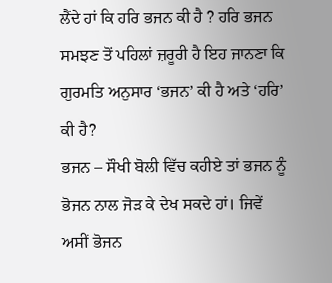ਲੈਂਦੇ ਹਾਂ ਕਿ ਹਰਿ ਭਜਨ ਕੀ ਹੈ ? ਹਰਿ ਭਜਨ ਸਮਝਣ ਤੋਂ ਪਹਿਲਾਂ ਜ਼ਰੂਰੀ ਹੈ ਇਹ ਜਾਨਣਾ ਕਿ ਗੁਰਮਤਿ ਅਨੁਸਾਰ ‘ਭਜਨ’ ਕੀ ਹੈ ਅਤੇ ‘ਹਰਿ’ ਕੀ ਹੈ?
ਭਜਨ – ਸੌਖੀ ਬੋਲੀ ਵਿੱਚ ਕਹੀਏ ਤਾਂ ਭਜਨ ਨੂੰ ਭੋਜਨ ਨਾਲ ਜੋੜ ਕੇ ਦੇਖ ਸਕਦੇ ਹਾਂ। ਜਿਵੇਂ ਅਸੀਂ ਭੋਜਨ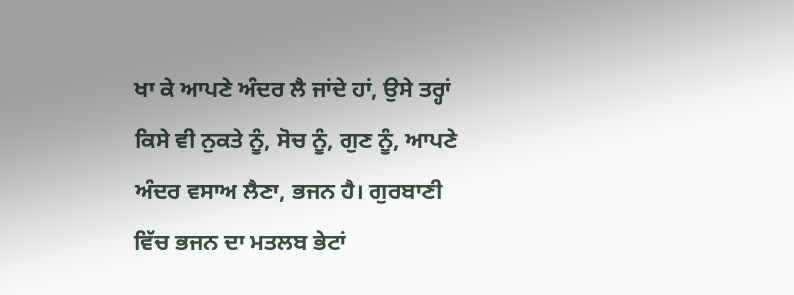ਖਾ ਕੇ ਆਪਣੇ ਅੰਦਰ ਲੈ ਜਾਂਦੇ ਹਾਂ, ਉਸੇ ਤਰ੍ਹਾਂ ਕਿਸੇ ਵੀ ਨੁਕਤੇ ਨੂੰ, ਸੋਚ ਨੂੰ, ਗੁਣ ਨੂੰ, ਆਪਣੇ ਅੰਦਰ ਵਸਾਅ ਲੈਣਾ, ਭਜਨ ਹੈ। ਗੁਰਬਾਣੀ ਵਿੱਚ ਭਜਨ ਦਾ ਮਤਲਬ ਭੇਟਾਂ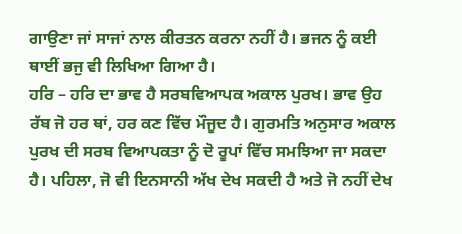ਗਾਉਣਾ ਜਾਂ ਸਾਜਾਂ ਨਾਲ ਕੀਰਤਨ ਕਰਨਾ ਨਹੀਂ ਹੈ। ਭਜਨ ਨੂੰ ਕਈ ਥਾਈਂ ਭਜੁ ਵੀ ਲਿਖਿਆ ਗਿਆ ਹੈ।
ਹਰਿ – ਹਰਿ ਦਾ ਭਾਵ ਹੈ ਸਰਬਵਿਆਪਕ ਅਕਾਲ ਪੁਰਖ। ਭਾਵ ਉਹ ਰੱਬ ਜੋ ਹਰ ਥਾਂ, ਹਰ ਕਣ ਵਿੱਚ ਮੌਜੂਦ ਹੈ। ਗੁਰਮਤਿ ਅਨੁਸਾਰ ਅਕਾਲ ਪੁਰਖ ਦੀ ਸਰਬ ਵਿਆਪਕਤਾ ਨੂੰ ਦੋ ਰੂਪਾਂ ਵਿੱਚ ਸਮਝਿਆ ਜਾ ਸਕਦਾ ਹੈ। ਪਹਿਲਾ, ਜੋ ਵੀ ਇਨਸਾਨੀ ਅੱਖ ਦੇਖ ਸਕਦੀ ਹੈ ਅਤੇ ਜੋ ਨਹੀਂ ਦੇਖ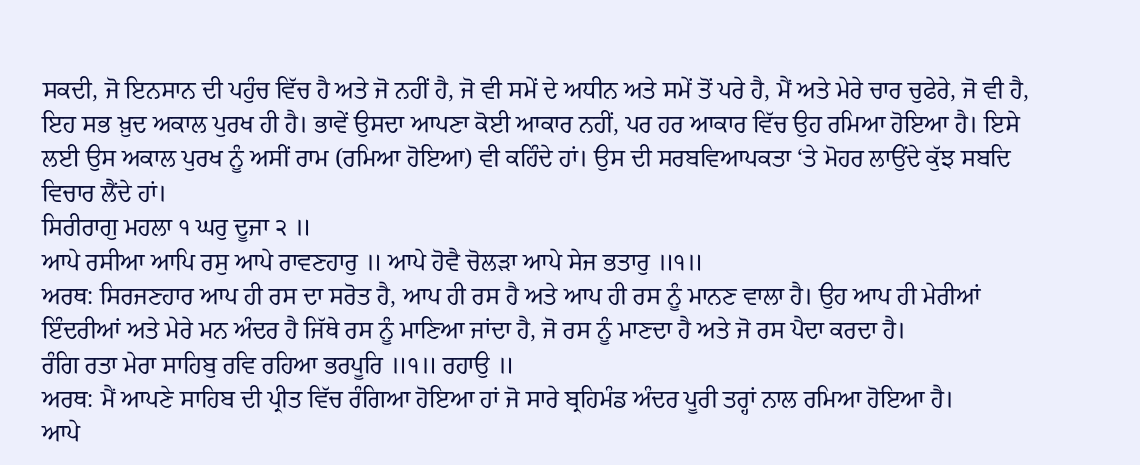ਸਕਦੀ, ਜੋ ਇਨਸਾਨ ਦੀ ਪਹੁੰਚ ਵਿੱਚ ਹੈ ਅਤੇ ਜੋ ਨਹੀਂ ਹੈ, ਜੋ ਵੀ ਸਮੇਂ ਦੇ ਅਧੀਨ ਅਤੇ ਸਮੇਂ ਤੋਂ ਪਰੇ ਹੈ, ਮੈਂ ਅਤੇ ਮੇਰੇ ਚਾਰ ਚੁਫੇਰੇ, ਜੋ ਵੀ ਹੈ, ਇਹ ਸਭ ਖ਼ੁਦ ਅਕਾਲ ਪੁਰਖ ਹੀ ਹੈ। ਭਾਵੇਂ ਉਸਦਾ ਆਪਣਾ ਕੋਈ ਆਕਾਰ ਨਹੀਂ, ਪਰ ਹਰ ਆਕਾਰ ਵਿੱਚ ਉਹ ਰਮਿਆ ਹੋਇਆ ਹੈ। ਇਸੇ ਲਈ ਉਸ ਅਕਾਲ ਪੁਰਖ ਨੂੰ ਅਸੀਂ ਰਾਮ (ਰਮਿਆ ਹੋਇਆ) ਵੀ ਕਹਿੰਦੇ ਹਾਂ। ਉਸ ਦੀ ਸਰਬਵਿਆਪਕਤਾ ‘ਤੇ ਮੋਹਰ ਲਾਉਂਦੇ ਕੁੱਝ ਸਬਦਿ ਵਿਚਾਰ ਲੈਂਦੇ ਹਾਂ।
ਸਿਰੀਰਾਗੁ ਮਹਲਾ ੧ ਘਰੁ ਦੂਜਾ ੨ ॥
ਆਪੇ ਰਸੀਆ ਆਪਿ ਰਸੁ ਆਪੇ ਰਾਵਣਹਾਰੁ ॥ ਆਪੇ ਹੋਵੈ ਚੋਲੜਾ ਆਪੇ ਸੇਜ ਭਤਾਰੁ ॥੧॥
ਅਰਥ: ਸਿਰਜਣਹਾਰ ਆਪ ਹੀ ਰਸ ਦਾ ਸਰੋਤ ਹੈ, ਆਪ ਹੀ ਰਸ ਹੈ ਅਤੇ ਆਪ ਹੀ ਰਸ ਨੂੰ ਮਾਨਣ ਵਾਲਾ ਹੈ। ਉਹ ਆਪ ਹੀ ਮੇਰੀਆਂ ਇੰਦਰੀਆਂ ਅਤੇ ਮੇਰੇ ਮਨ ਅੰਦਰ ਹੈ ਜਿੱਥੇ ਰਸ ਨੂੰ ਮਾਣਿਆ ਜਾਂਦਾ ਹੈ, ਜੋ ਰਸ ਨੂੰ ਮਾਣਦਾ ਹੈ ਅਤੇ ਜੋ ਰਸ ਪੈਦਾ ਕਰਦਾ ਹੈ।
ਰੰਗਿ ਰਤਾ ਮੇਰਾ ਸਾਹਿਬੁ ਰਵਿ ਰਹਿਆ ਭਰਪੂਰਿ ॥੧॥ ਰਹਾਉ ॥
ਅਰਥ: ਮੈਂ ਆਪਣੇ ਸਾਹਿਬ ਦੀ ਪ੍ਰੀਤ ਵਿੱਚ ਰੰਗਿਆ ਹੋਇਆ ਹਾਂ ਜੋ ਸਾਰੇ ਬ੍ਰਹਿਮੰਡ ਅੰਦਰ ਪੂਰੀ ਤਰ੍ਹਾਂ ਨਾਲ ਰਮਿਆ ਹੋਇਆ ਹੈ।
ਆਪੇ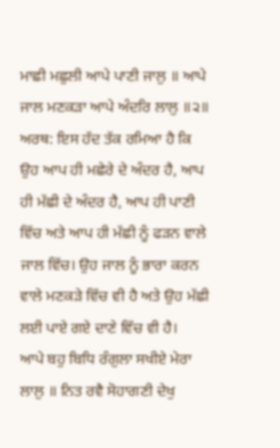ਮਾਛੀ ਮਛੁਲੀ ਆਪੇ ਪਾਣੀ ਜਾਲੁ ॥ ਆਪੇ ਜਾਲ ਮਣਕੜਾ ਆਪੇ ਅੰਦਰਿ ਲਾਲੁ ॥੨॥
ਅਰਥ: ਇਸ ਹੱਦ ਤੱਕ ਰਮਿਆ ਹੈ ਕਿ ਉਹ ਆਪ ਹੀ ਮਛੇਰੇ ਦੇ ਅੰਦਰ ਹੈ, ਆਪ ਹੀ ਮੱਛੀ ਦੇ ਅੰਦਰ ਹੈ, ਆਪ ਹੀ ਪਾਣੀ ਵਿੱਚ ਅਤੇ ਆਪ ਹੀ ਮੱਛੀ ਨੂੰ ਫੜਨ ਵਾਲੇ ਜਾਲ ਵਿੱਚ। ਉਹ ਜਾਲ ਨੂੰ ਭਾਰਾ ਕਰਨ ਵਾਲੇ ਮਣਕੜੇ ਵਿੱਚ ਵੀ ਹੈ ਅਤੇ ਉਹ ਮੱਛੀ ਲਈ ਪਾਏ ਗਏ ਦਾਣੇ ਵਿੱਚ ਵੀ ਹੈ।
ਆਪੇ ਬਹੁ ਬਿਧਿ ਰੰਗੁਲਾ ਸਖੀਏ ਮੇਰਾ ਲਾਲੁ ॥ ਨਿਤ ਰਵੈ ਸੋਹਾਗਣੀ ਦੇਖੁ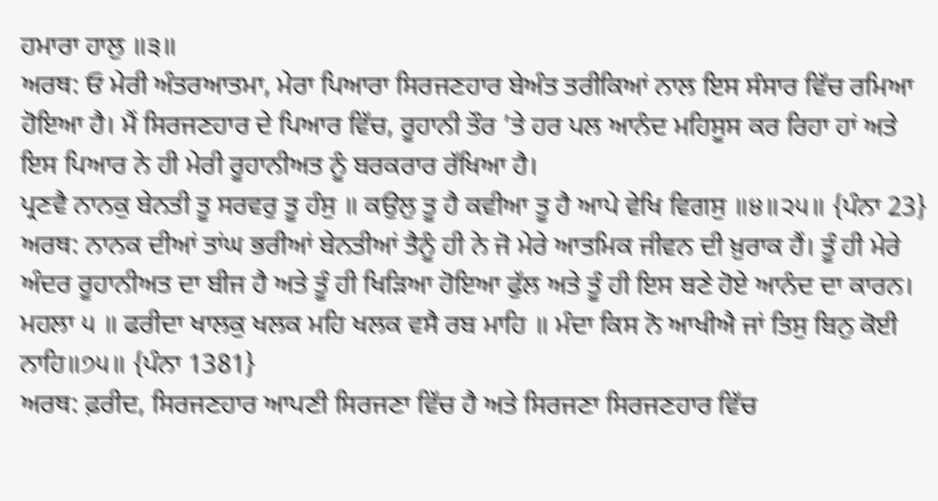ਹਮਾਰਾ ਹਾਲੁ ॥੩॥
ਅਰਥ: ਓ ਮੇਰੀ ਅੰਤਰਆਤਮਾ, ਮੇਰਾ ਪਿਆਰਾ ਸਿਰਜਣਹਾਰ ਬੇਅੰਤ ਤਰੀਕਿਆਂ ਨਾਲ ਇਸ ਸੰਸਾਰ ਵਿੱਚ ਰਮਿਆ ਹੋਇਆ ਹੈ। ਮੈਂ ਸਿਰਜਣਹਾਰ ਦੇ ਪਿਆਰ ਵਿੱਚ, ਰੂਹਾਨੀ ਤੌਰ ’ਤੇ ਹਰ ਪਲ ਆਨੰਦ ਮਹਿਸੂਸ ਕਰ ਰਿਹਾ ਹਾਂ ਅਤੇ ਇਸ ਪਿਆਰ ਨੇ ਹੀ ਮੇਰੀ ਰੂਹਾਨੀਅਤ ਨੂੰ ਬਰਕਰਾਰ ਰੱਖਿਆ ਹੈ।
ਪ੍ਰਣਵੈ ਨਾਨਕੁ ਬੇਨਤੀ ਤੂ ਸਰਵਰੁ ਤੂ ਹੰਸੁ ॥ ਕਉਲੁ ਤੂ ਹੈ ਕਵੀਆ ਤੂ ਹੈ ਆਪੇ ਵੇਖਿ ਵਿਗਸੁ ॥੪॥੨੫॥ {ਪੰਨਾ 23}
ਅਰਥ: ਨਾਨਕ ਦੀਆਂ ਤਾਂਘ ਭਰੀਆਂ ਬੇਨਤੀਆਂ ਤੈਨੂੰ ਹੀ ਨੇ ਜੋ ਮੇਰੇ ਆਤਮਿਕ ਜੀਵਨ ਦੀ ਖ਼ੁਰਾਕ ਹੈਂ। ਤੂੰ ਹੀ ਮੇਰੇ ਅੰਦਰ ਰੂਹਾਨੀਅਤ ਦਾ ਬੀਜ ਹੈ ਅਤੇ ਤੂੰ ਹੀ ਖਿੜਿਆ ਹੋਇਆ ਫੁੱਲ ਅਤੇ ਤੂੰ ਹੀ ਇਸ ਬਣੇ ਹੋਏ ਆਨੰਦ ਦਾ ਕਾਰਨ।
ਮਹਲਾ ੫ ॥ ਫਰੀਦਾ ਖਾਲਕੁ ਖਲਕ ਮਹਿ ਖਲਕ ਵਸੈ ਰਬ ਮਾਹਿ ॥ ਮੰਦਾ ਕਿਸ ਨੋ ਆਖੀਐ ਜਾਂ ਤਿਸੁ ਬਿਨੁ ਕੋਈ ਨਾਹਿ॥੭੫॥ {ਪੰਨਾ 1381}
ਅਰਥ: ਫ਼ਰੀਦ, ਸਿਰਜਣਹਾਰ ਆਪਣੀ ਸਿਰਜਣਾ ਵਿੱਚ ਹੈ ਅਤੇ ਸਿਰਜਣਾ ਸਿਰਜਣਹਾਰ ਵਿੱਚ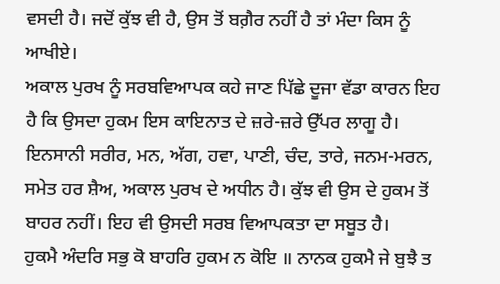ਵਸਦੀ ਹੈ। ਜਦੋਂ ਕੁੱਝ ਵੀ ਹੈ, ਉਸ ਤੋਂ ਬਗ਼ੈਰ ਨਹੀਂ ਹੈ ਤਾਂ ਮੰਦਾ ਕਿਸ ਨੂੰ ਆਖੀਏ।
ਅਕਾਲ ਪੁਰਖ ਨੂੰ ਸਰਬਵਿਆਪਕ ਕਹੇ ਜਾਣ ਪਿੱਛੇ ਦੂਜਾ ਵੱਡਾ ਕਾਰਨ ਇਹ ਹੈ ਕਿ ਉਸਦਾ ਹੁਕਮ ਇਸ ਕਾਇਨਾਤ ਦੇ ਜ਼ਰੇ-ਜ਼ਰੇ ਉੱਪਰ ਲਾਗੂ ਹੈ। ਇਨਸਾਨੀ ਸਰੀਰ, ਮਨ, ਅੱਗ, ਹਵਾ, ਪਾਣੀ, ਚੰਦ, ਤਾਰੇ, ਜਨਮ-ਮਰਨ, ਸਮੇਤ ਹਰ ਸ਼ੈਅ, ਅਕਾਲ ਪੁਰਖ ਦੇ ਅਧੀਨ ਹੈ। ਕੁੱਝ ਵੀ ਉਸ ਦੇ ਹੁਕਮ ਤੋਂ ਬਾਹਰ ਨਹੀਂ। ਇਹ ਵੀ ਉਸਦੀ ਸਰਬ ਵਿਆਪਕਤਾ ਦਾ ਸਬੂਤ ਹੈ।
ਹੁਕਮੈ ਅੰਦਰਿ ਸਭੁ ਕੋ ਬਾਹਰਿ ਹੁਕਮ ਨ ਕੋਇ ॥ ਨਾਨਕ ਹੁਕਮੈ ਜੇ ਬੁਝੈ ਤ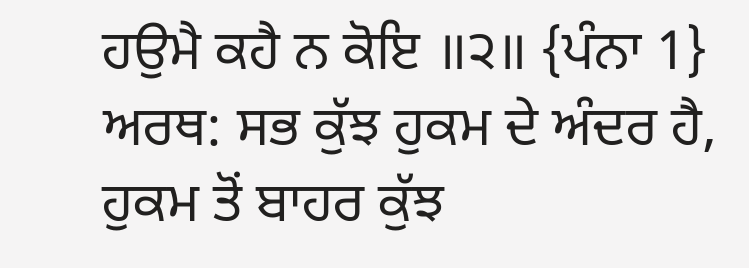ਹਉਮੈ ਕਹੈ ਨ ਕੋਇ ॥੨॥ {ਪੰਨਾ 1}
ਅਰਥ: ਸਭ ਕੁੱਝ ਹੁਕਮ ਦੇ ਅੰਦਰ ਹੈ, ਹੁਕਮ ਤੋਂ ਬਾਹਰ ਕੁੱਝ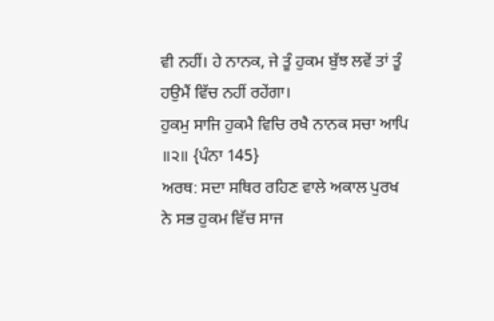ਵੀ ਨਹੀਂ। ਹੇ ਨਾਨਕ, ਜੇ ਤੂੰ ਹੁਕਮ ਬੁੱਝ ਲਵੇਂ ਤਾਂ ਤੂੰ ਹਉਮੈਂ ਵਿੱਚ ਨਹੀਂ ਰਹੇਂਗਾ।
ਹੁਕਮੁ ਸਾਜਿ ਹੁਕਮੈ ਵਿਚਿ ਰਖੈ ਨਾਨਕ ਸਚਾ ਆਪਿ ॥੨॥ {ਪੰਨਾ 145}
ਅਰਥ: ਸਦਾ ਸਥਿਰ ਰਹਿਣ ਵਾਲੇ ਅਕਾਲ ਪੁਰਖ ਨੇ ਸਭ ਹੁਕਮ ਵਿੱਚ ਸਾਜ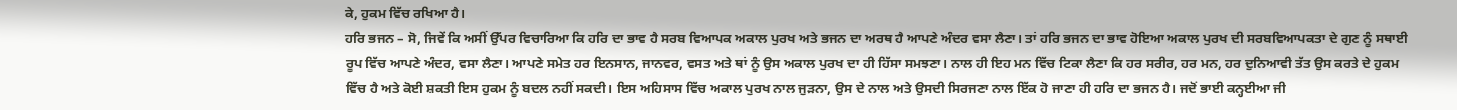ਕੇ, ਹੁਕਮ ਵਿੱਚ ਰਖਿਆ ਹੈ।
ਹਰਿ ਭਜਨ – ਸੋ, ਜਿਵੇਂ ਕਿ ਅਸੀਂ ਉੱਪਰ ਵਿਚਾਰਿਆ ਕਿ ਹਰਿ ਦਾ ਭਾਵ ਹੈ ਸਰਬ ਵਿਆਪਕ ਅਕਾਲ ਪੁਰਖ ਅਤੇ ਭਜਨ ਦਾ ਅਰਥ ਹੈ ਆਪਣੇ ਅੰਦਰ ਵਸਾ ਲੈਣਾ। ਤਾਂ ਹਰਿ ਭਜਨ ਦਾ ਭਾਵ ਹੋਇਆ ਅਕਾਲ ਪੁਰਖ ਦੀ ਸਰਬਵਿਆਪਕਤਾ ਦੇ ਗੁਣ ਨੂੰ ਸਥਾਈ ਰੂਪ ਵਿੱਚ ਆਪਣੇ ਅੰਦਰ, ਵਸਾ ਲੈਣਾ। ਆਪਣੇ ਸਮੇਤ ਹਰ ਇਨਸਾਨ, ਜਾਨਵਰ, ਵਸਤ ਅਤੇ ਥਾਂ ਨੂੰ ਉਸ ਅਕਾਲ ਪੁਰਖ ਦਾ ਹੀ ਹਿੱਸਾ ਸਮਝਣਾ। ਨਾਲ ਹੀ ਇਹ ਮਨ ਵਿੱਚ ਟਿਕਾ ਲੈਣਾ ਕਿ ਹਰ ਸਰੀਰ, ਹਰ ਮਨ, ਹਰ ਦੁਨਿਆਵੀ ਤੱਤ ਉਸ ਕਰਤੇ ਦੇ ਹੁਕਮ ਵਿੱਚ ਹੈ ਅਤੇ ਕੋਈ ਸ਼ਕਤੀ ਇਸ ਹੁਕਮ ਨੂੰ ਬਦਲ ਨਹੀਂ ਸਕਦੀ। ਇਸ ਅਹਿਸਾਸ ਵਿੱਚ ਅਕਾਲ ਪੁਰਖ ਨਾਲ ਜੁੜਨਾ, ਉਸ ਦੇ ਨਾਲ ਅਤੇ ਉਸਦੀ ਸਿਰਜਣਾ ਨਾਲ ਇੱਕ ਹੋ ਜਾਣਾ ਹੀ ਹਰਿ ਦਾ ਭਜਨ ਹੈ। ਜਦੋਂ ਭਾਈ ਕਨ੍ਹਈਆ ਜੀ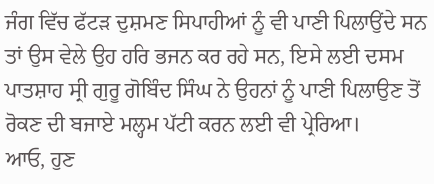ਜੰਗ ਵਿੱਚ ਫੱਟੜ ਦੁਸ਼ਮਣ ਸਿਪਾਹੀਆਂ ਨੂੰ ਵੀ ਪਾਣੀ ਪਿਲਾਉਂਦੇ ਸਨ ਤਾਂ ਉਸ ਵੇਲੇ ਉਹ ਹਰਿ ਭਜਨ ਕਰ ਰਹੇ ਸਨ, ਇਸੇ ਲਈ ਦਸਮ ਪਾਤਸ਼ਾਹ ਸ੍ਰੀ ਗੁਰੂ ਗੋਬਿੰਦ ਸਿੰਘ ਨੇ ਉਹਨਾਂ ਨੂੰ ਪਾਣੀ ਪਿਲਾਉਣ ਤੋਂ ਰੋਕਣ ਦੀ ਬਜਾਏ ਮਲ੍ਹਮ ਪੱਟੀ ਕਰਨ ਲਈ ਵੀ ਪ੍ਰੇਰਿਆ।
ਆਓ, ਹੁਣ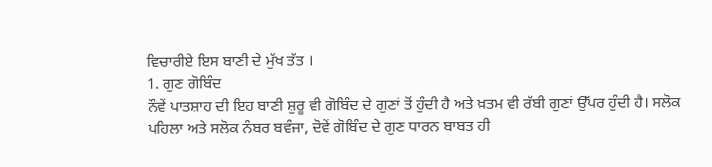ਵਿਚਾਰੀਏ ਇਸ ਬਾਣੀ ਦੇ ਮੁੱਖ ਤੱਤ ।
1. ਗੁਣ ਗੋਬਿੰਦ
ਨੌਵੇਂ ਪਾਤਸ਼ਾਹ ਦੀ ਇਹ ਬਾਣੀ ਸ਼ੁਰੂ ਵੀ ਗੋਬਿੰਦ ਦੇ ਗੁਣਾਂ ਤੋਂ ਹੁੰਦੀ ਹੈ ਅਤੇ ਖ਼ਤਮ ਵੀ ਰੱਬੀ ਗੁਣਾਂ ਉੱਪਰ ਹੁੰਦੀ ਹੈ। ਸਲੋਕ ਪਹਿਲਾ ਅਤੇ ਸਲੋਕ ਨੰਬਰ ਬਵੰਜਾ, ਦੋਵੇਂ ਗੋਬਿੰਦ ਦੇ ਗੁਣ ਧਾਰਨ ਬਾਬਤ ਹੀ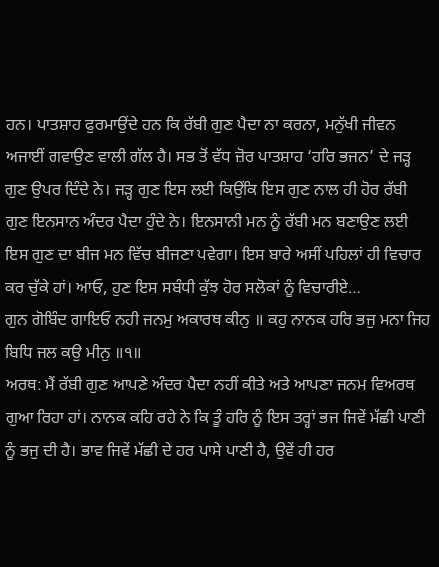ਹਨ। ਪਾਤਸ਼ਾਹ ਫੁਰਮਾਉਂਦੇ ਹਨ ਕਿ ਰੱਬੀ ਗੁਣ ਪੈਦਾ ਨਾ ਕਰਨਾ, ਮਨੁੱਖੀ ਜੀਵਨ ਅਜਾਈਂ ਗਵਾਉਣ ਵਾਲੀ ਗੱਲ ਹੈ। ਸਭ ਤੋਂ ਵੱਧ ਜ਼ੋਰ ਪਾਤਸ਼ਾਹ ‘ਹਰਿ ਭਜਨ’ ਦੇ ਜੜ੍ਹ ਗੁਣ ਉਪਰ ਦਿੰਦੇ ਨੇ। ਜੜ੍ਹ ਗੁਣ ਇਸ ਲਈ ਕਿਉਂਕਿ ਇਸ ਗੁਣ ਨਾਲ ਹੀ ਹੋਰ ਰੱਬੀ ਗੁਣ ਇਨਸਾਨ ਅੰਦਰ ਪੈਦਾ ਹੁੰਦੇ ਨੇ। ਇਨਸਾਨੀ ਮਨ ਨੂੰ ਰੱਬੀ ਮਨ ਬਣਾਉਣ ਲਈ ਇਸ ਗੁਣ ਦਾ ਬੀਜ ਮਨ ਵਿੱਚ ਬੀਜਣਾ ਪਵੇਗਾ। ਇਸ ਬਾਰੇ ਅਸੀਂ ਪਹਿਲਾਂ ਹੀ ਵਿਚਾਰ ਕਰ ਚੁੱਕੇ ਹਾਂ। ਆਓ, ਹੁਣ ਇਸ ਸਬੰਧੀ ਕੁੱਝ ਹੋਰ ਸਲੋਕਾਂ ਨੂੰ ਵਿਚਾਰੀਏ…
ਗੁਨ ਗੋਬਿੰਦ ਗਾਇਓ ਨਹੀ ਜਨਮੁ ਅਕਾਰਥ ਕੀਨੁ ॥ ਕਹੁ ਨਾਨਕ ਹਰਿ ਭਜੁ ਮਨਾ ਜਿਹ ਬਿਧਿ ਜਲ ਕਉ ਮੀਨੁ ॥੧॥
ਅਰਥ: ਮੈਂ ਰੱਬੀ ਗੁਣ ਆਪਣੇ ਅੰਦਰ ਪੈਦਾ ਨਹੀਂ ਕੀਤੇ ਅਤੇ ਆਪਣਾ ਜਨਮ ਵਿਅਰਥ ਗੁਆ ਰਿਹਾ ਹਾਂ। ਨਾਨਕ ਕਹਿ ਰਹੇ ਨੇ ਕਿ ਤੂੰ ਹਰਿ ਨੂੰ ਇਸ ਤਰ੍ਹਾਂ ਭਜ ਜਿਵੇਂ ਮੱਛੀ ਪਾਣੀ ਨੂੰ ਭਜੁ ਦੀ ਹੈ। ਭਾਵ ਜਿਵੇਂ ਮੱਛੀ ਦੇ ਹਰ ਪਾਸੇ ਪਾਣੀ ਹੈ, ਉਵੇਂ ਹੀ ਹਰ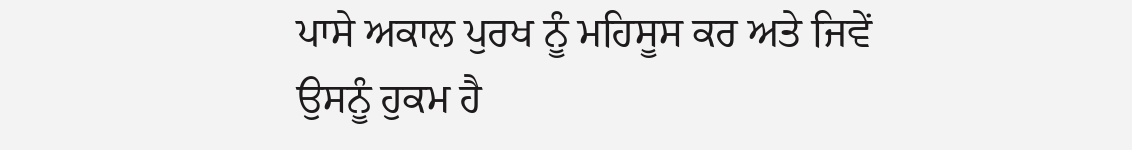ਪਾਸੇ ਅਕਾਲ ਪੁਰਖ ਨੂੰ ਮਹਿਸੂਸ ਕਰ ਅਤੇ ਜਿਵੇਂ ਉਸਨੂੰ ਹੁਕਮ ਹੈ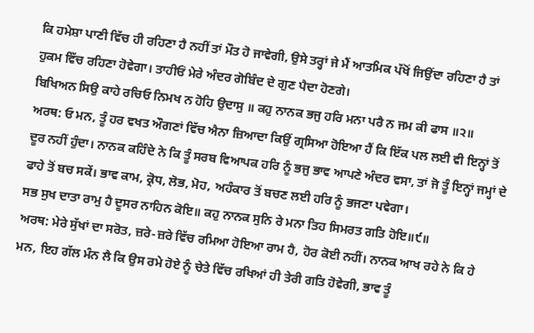ਕਿ ਹਮੇਸ਼ਾ ਪਾਣੀ ਵਿੱਚ ਹੀ ਰਹਿਣਾ ਹੈ ਨਹੀਂ ਤਾਂ ਮੌਤ ਹੋ ਜਾਵੇਗੀ, ਉਸੇ ਤਰ੍ਹਾਂ ਜੇ ਮੈਂ ਆਤਮਿਕ ਪੱਖੋਂ ਜਿਉਂਦਾ ਰਹਿਣਾ ਹੈ ਤਾਂ ਹੁਕਮ ਵਿੱਚ ਰਹਿਣਾ ਹੋਵੇਗਾ। ਤਾਹੀਓਂ ਮੇਰੇ ਅੰਦਰ ਗੋਬਿੰਦ ਦੇ ਗੁਣ ਪੈਦਾ ਹੋਣਗੇ।
ਬਿਖਿਅਨ ਸਿਉ ਕਾਹੇ ਰਚਿਓ ਨਿਮਖ ਨ ਹੋਹਿ ਉਦਾਸੁ ॥ ਕਹੁ ਨਾਨਕ ਭਜੁ ਹਰਿ ਮਨਾ ਪਰੈ ਨ ਜਮ ਕੀ ਫਾਸ ॥੨॥
ਅਰਥ: ਓ ਮਨ, ਤੂੰ ਹਰ ਵਖਤ ਔਗਣਾਂ ਵਿੱਚ ਐਨਾ ਜ਼ਿਆਦਾ ਕਿਉਂ ਗ੍ਰਸਿਆ ਹੋਇਆ ਹੈਂ ਕਿ ਇੱਕ ਪਲ ਲਈ ਵੀ ਇਨ੍ਹਾਂ ਤੋਂ ਦੂਰ ਨਹੀਂ ਹੁੰਦਾ। ਨਾਨਕ ਕਹਿੰਦੇ ਨੇ ਕਿ ਤੂੰ ਸਰਬ ਵਿਆਪਕ ਹਰਿ ਨੂੰ ਭਜੁ ਭਾਵ ਆਪਣੇ ਅੰਦਰ ਵਸਾ, ਤਾਂ ਜੋ ਤੂੰ ਇਨ੍ਹਾਂ ਜਮ੍ਹਾਂ ਦੇ ਫਾਹੇ ਤੋਂ ਬਚ ਸਕੇਂ। ਭਾਵ ਕਾਮ, ਕ੍ਰੋਧ, ਲੋਭ, ਮੋਹ, ਅਹੰਕਾਰ ਤੋਂ ਬਚਣ ਲਈ ਹਰਿ ਨੂੰ ਭਜਣਾ ਪਵੇਗਾ।
ਸਭ ਸੁਖ ਦਾਤਾ ਰਾਮੁ ਹੈ ਦੂਸਰ ਨਾਹਿਨ ਕੋਇ॥ ਕਹੁ ਨਾਨਕ ਸੁਨਿ ਰੇ ਮਨਾ ਤਿਹ ਸਿਮਰਤ ਗਤਿ ਹੋਇ॥੯॥
ਅਰਥ: ਮੇਰੇ ਸੁੱਖਾਂ ਦਾ ਸਰੋਤ, ਜ਼ਰੇ-ਜ਼ਰੇ ਵਿੱਚ ਰਮਿਆ ਹੋਇਆ ਰਾਮ ਹੈ, ਹੋਰ ਕੋਈ ਨਹੀਂ। ਨਾਨਕ ਆਖ ਰਹੇ ਨੇ ਕਿ ਹੇ ਮਨ, ਇਹ ਗੱਲ ਮੰਨ ਲੈ ਕਿ ਉਸ ਰਮੇ ਹੋਏ ਨੂੰ ਚੇਤੇ ਵਿੱਚ ਰਖਿਆਂ ਹੀ ਤੇਰੀ ਗਤਿ ਹੋਵੇਗੀ, ਭਾਵ ਤੂੰ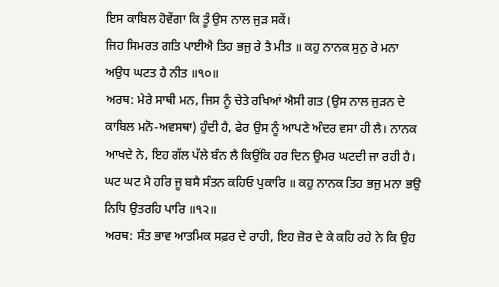ਇਸ ਕਾਬਿਲ ਹੋਵੇਂਗਾ ਕਿ ਤੂੰ ਉਸ ਨਾਲ ਜੁੜ ਸਕੇਂ।
ਜਿਹ ਸਿਮਰਤ ਗਤਿ ਪਾਈਐ ਤਿਹ ਭਜੁ ਰੇ ਤੈ ਮੀਤ ॥ ਕਹੁ ਨਾਨਕ ਸੁਨੁ ਰੇ ਮਨਾ ਅਉਧ ਘਟਤ ਹੈ ਨੀਤ ॥੧੦॥
ਅਰਥ: ਮੇਰੇ ਸਾਥੀ ਮਨ, ਜਿਸ ਨੂੰ ਚੇਤੇ ਰਖਿਆਂ ਐਸੀ ਗਤ (ਉਸ ਨਾਲ ਜੁੜਨ ਦੇ ਕਾਬਿਲ ਮਨੋ-ਅਵਸਥਾ) ਹੁੰਦੀ ਹੈ, ਫੇਰ ਉਸ ਨੂੰ ਆਪਣੇ ਅੰਦਰ ਵਸਾ ਹੀ ਲੈ। ਨਾਨਕ ਆਖਦੇ ਨੇ, ਇਹ ਗੱਲ ਪੱਲੇ ਬੰਨ ਲੈ ਕਿਉਂਕਿ ਹਰ ਦਿਨ ਉਮਰ ਘਟਦੀ ਜਾ ਰਹੀ ਹੈ।
ਘਟ ਘਟ ਮੈ ਹਰਿ ਜੂ ਬਸੈ ਸੰਤਨ ਕਹਿਓ ਪੁਕਾਰਿ ॥ ਕਹੁ ਨਾਨਕ ਤਿਹ ਭਜੁ ਮਨਾ ਭਉ ਨਿਧਿ ਉਤਰਹਿ ਪਾਰਿ ॥੧੨॥
ਅਰਥ: ਸੰਤ ਭਾਵ ਆਤਮਿਕ ਸਫ਼ਰ ਦੇ ਰਾਹੀ, ਇਹ ਜ਼ੋਰ ਦੇ ਕੇ ਕਹਿ ਰਹੇ ਨੇ ਕਿ ਉਹ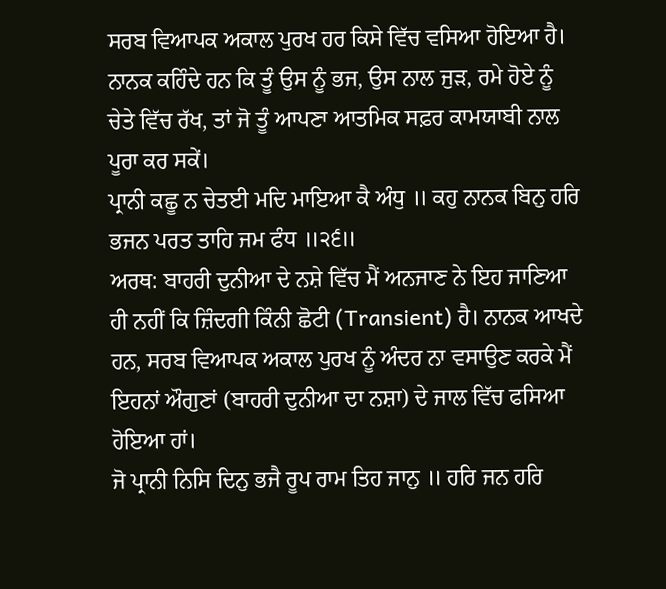ਸਰਬ ਵਿਆਪਕ ਅਕਾਲ ਪੁਰਖ ਹਰ ਕਿਸੇ ਵਿੱਚ ਵਸਿਆ ਹੋਇਆ ਹੈ। ਨਾਨਕ ਕਹਿੰਦੇ ਹਨ ਕਿ ਤੂੰ ਉਸ ਨੂੰ ਭਜ, ਉਸ ਨਾਲ ਜੁੜ, ਰਮੇ ਹੋਏ ਨੂੰ ਚੇਤੇ ਵਿੱਚ ਰੱਖ, ਤਾਂ ਜੋ ਤੂੰ ਆਪਣਾ ਆਤਮਿਕ ਸਫ਼ਰ ਕਾਮਯਾਬੀ ਨਾਲ ਪੂਰਾ ਕਰ ਸਕੇਂ।
ਪ੍ਰਾਨੀ ਕਛੂ ਨ ਚੇਤਈ ਮਦਿ ਮਾਇਆ ਕੈ ਅੰਧੁ ॥ ਕਹੁ ਨਾਨਕ ਬਿਨੁ ਹਰਿ ਭਜਨ ਪਰਤ ਤਾਹਿ ਜਮ ਫੰਧ ॥੨੬॥
ਅਰਥ: ਬਾਹਰੀ ਦੁਨੀਆ ਦੇ ਨਸ਼ੇ ਵਿੱਚ ਮੈਂ ਅਨਜਾਣ ਨੇ ਇਹ ਜਾਣਿਆ ਹੀ ਨਹੀਂ ਕਿ ਜ਼ਿੰਦਗੀ ਕਿੰਨੀ ਛੋਟੀ (Transient) ਹੈ। ਨਾਨਕ ਆਖਦੇ ਹਨ, ਸਰਬ ਵਿਆਪਕ ਅਕਾਲ ਪੁਰਖ ਨੂੰ ਅੰਦਰ ਨਾ ਵਸਾਉਣ ਕਰਕੇ ਮੈਂ ਇਹਨਾਂ ਔਗੁਣਾਂ (ਬਾਹਰੀ ਦੁਨੀਆ ਦਾ ਨਸ਼ਾ) ਦੇ ਜਾਲ ਵਿੱਚ ਫਸਿਆ ਹੋਇਆ ਹਾਂ।
ਜੋ ਪ੍ਰਾਨੀ ਨਿਸਿ ਦਿਨੁ ਭਜੈ ਰੂਪ ਰਾਮ ਤਿਹ ਜਾਨੁ ॥ ਹਰਿ ਜਨ ਹਰਿ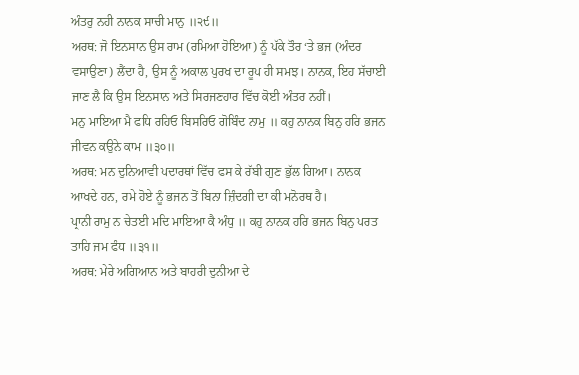ਅੰਤਰੁ ਨਹੀ ਨਾਨਕ ਸਾਚੀ ਮਾਨੁ ॥੨੯॥
ਅਰਥ: ਜੋ ਇਨਸਾਨ ਉਸ ਰਾਮ (ਰਮਿਆ ਹੋਇਆ) ਨੂੰ ਪੱਕੇ ਤੌਰ ‘ਤੇ ਭਜ (ਅੰਦਰ ਵਸਾਉਣਾ) ਲੈਂਦਾ ਹੈ, ਉਸ ਨੂੰ ਅਕਾਲ ਪੁਰਖ ਦਾ ਰੂਪ ਹੀ ਸਮਝ। ਨਾਨਕ, ਇਹ ਸੱਚਾਈ ਜਾਣ ਲੈ ਕਿ ਉਸ ਇਨਸਾਨ ਅਤੇ ਸਿਰਜਣਹਾਰ ਵਿੱਚ ਕੋਈ ਅੰਤਰ ਨਹੀਂ।
ਮਨੁ ਮਾਇਆ ਮੈ ਫਧਿ ਰਹਿਓ ਬਿਸਰਿਓ ਗੋਬਿੰਦ ਨਾਮੁ ॥ ਕਹੁ ਨਾਨਕ ਬਿਨੁ ਹਰਿ ਭਜਨ ਜੀਵਨ ਕਉਨੇ ਕਾਮ ॥੩੦॥
ਅਰਥ: ਮਨ ਦੁਨਿਆਵੀ ਪਦਾਰਥਾਂ ਵਿੱਚ ਫਸ ਕੇ ਰੱਬੀ ਗੁਣ ਭੁੱਲ ਗਿਆ। ਨਾਨਕ ਆਖਦੇ ਹਨ, ਰਮੇ ਹੋਏ ਨੂੰ ਭਜਨ ਤੋਂ ਬਿਨਾ ਜ਼ਿੰਦਗੀ ਦਾ ਕੀ ਮਨੋਰਥ ਹੈ।
ਪ੍ਰਾਨੀ ਰਾਮੁ ਨ ਚੇਤਈ ਮਦਿ ਮਾਇਆ ਕੈ ਅੰਧੁ ॥ ਕਹੁ ਨਾਨਕ ਹਰਿ ਭਜਨ ਬਿਨੁ ਪਰਤ ਤਾਹਿ ਜਮ ਫੰਧ ॥੩੧॥
ਅਰਥ: ਮੇਰੇ ਅਗਿਆਨ ਅਤੇ ਬਾਹਰੀ ਦੁਨੀਆ ਦੇ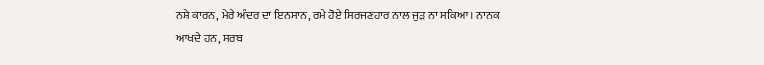ਨਸ਼ੇ ਕਾਰਨ, ਮੇਰੇ ਅੰਦਰ ਦਾ ਇਨਸਾਨ, ਰਮੇ ਹੋਏ ਸਿਰਜਣਹਾਰ ਨਾਲ ਜੁੜ ਨਾ ਸਕਿਆ। ਨਾਨਕ ਆਖਦੇ ਹਨ, ਸਰਬ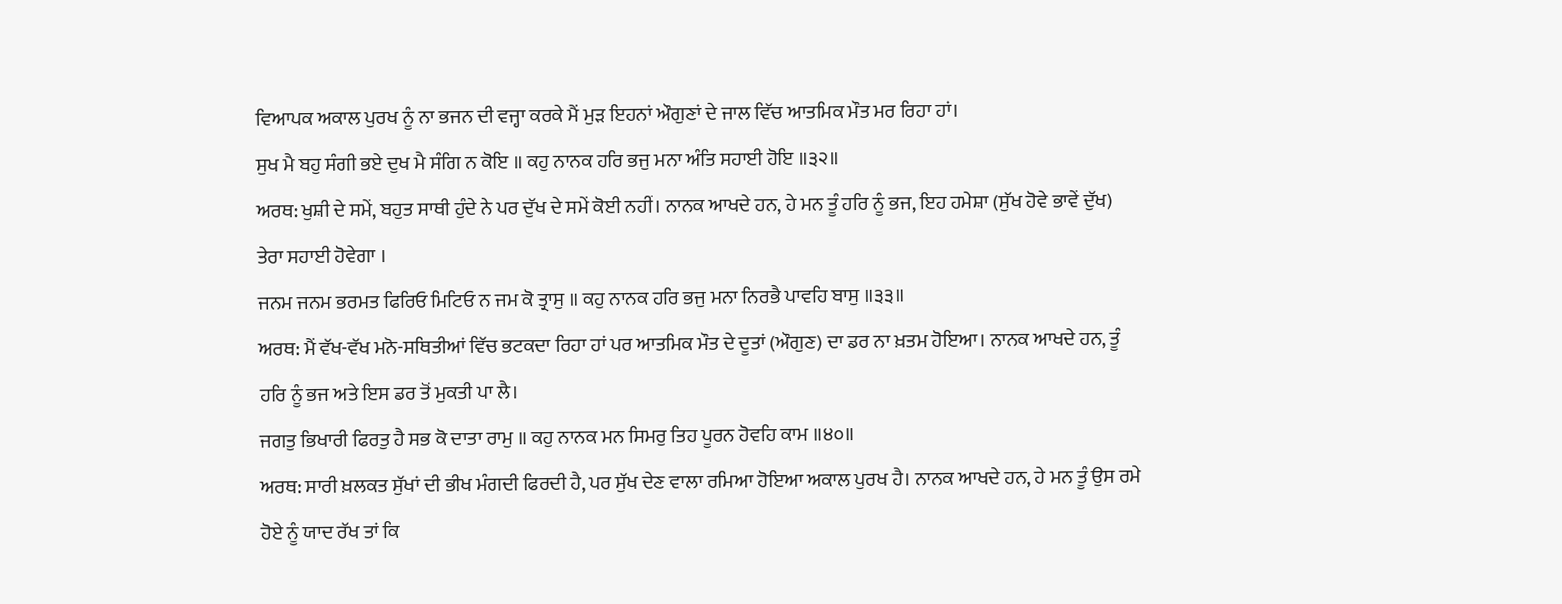ਵਿਆਪਕ ਅਕਾਲ ਪੁਰਖ ਨੂੰ ਨਾ ਭਜਨ ਦੀ ਵਜ੍ਹਾ ਕਰਕੇ ਮੈਂ ਮੁੜ ਇਹਨਾਂ ਔਗੁਣਾਂ ਦੇ ਜਾਲ ਵਿੱਚ ਆਤਮਿਕ ਮੌਤ ਮਰ ਰਿਹਾ ਹਾਂ।
ਸੁਖ ਮੈ ਬਹੁ ਸੰਗੀ ਭਏ ਦੁਖ ਮੈ ਸੰਗਿ ਨ ਕੋਇ ॥ ਕਹੁ ਨਾਨਕ ਹਰਿ ਭਜੁ ਮਨਾ ਅੰਤਿ ਸਹਾਈ ਹੋਇ ॥੩੨॥
ਅਰਥ: ਖੁਸ਼ੀ ਦੇ ਸਮੇਂ, ਬਹੁਤ ਸਾਥੀ ਹੁੰਦੇ ਨੇ ਪਰ ਦੁੱਖ ਦੇ ਸਮੇਂ ਕੋਈ ਨਹੀਂ। ਨਾਨਕ ਆਖਦੇ ਹਨ, ਹੇ ਮਨ ਤੂੰ ਹਰਿ ਨੂੰ ਭਜ, ਇਹ ਹਮੇਸ਼ਾ (ਸੁੱਖ ਹੋਵੇ ਭਾਵੇਂ ਦੁੱਖ) ਤੇਰਾ ਸਹਾਈ ਹੋਵੇਗਾ ।
ਜਨਮ ਜਨਮ ਭਰਮਤ ਫਿਰਿਓ ਮਿਟਿਓ ਨ ਜਮ ਕੋ ਤ੍ਰਾਸੁ ॥ ਕਹੁ ਨਾਨਕ ਹਰਿ ਭਜੁ ਮਨਾ ਨਿਰਭੈ ਪਾਵਹਿ ਬਾਸੁ ॥੩੩॥
ਅਰਥ: ਮੈਂ ਵੱਖ-ਵੱਖ ਮਨੋ-ਸਥਿਤੀਆਂ ਵਿੱਚ ਭਟਕਦਾ ਰਿਹਾ ਹਾਂ ਪਰ ਆਤਮਿਕ ਮੌਤ ਦੇ ਦੂਤਾਂ (ਔਗੁਣ) ਦਾ ਡਰ ਨਾ ਖ਼ਤਮ ਹੋਇਆ। ਨਾਨਕ ਆਖਦੇ ਹਨ, ਤੂੰ ਹਰਿ ਨੂੰ ਭਜ ਅਤੇ ਇਸ ਡਰ ਤੋਂ ਮੁਕਤੀ ਪਾ ਲੈ।
ਜਗਤੁ ਭਿਖਾਰੀ ਫਿਰਤੁ ਹੈ ਸਭ ਕੋ ਦਾਤਾ ਰਾਮੁ ॥ ਕਹੁ ਨਾਨਕ ਮਨ ਸਿਮਰੁ ਤਿਹ ਪੂਰਨ ਹੋਵਹਿ ਕਾਮ ॥੪੦॥
ਅਰਥ: ਸਾਰੀ ਖ਼ਲਕਤ ਸੁੱਖਾਂ ਦੀ ਭੀਖ ਮੰਗਦੀ ਫਿਰਦੀ ਹੈ, ਪਰ ਸੁੱਖ ਦੇਣ ਵਾਲਾ ਰਮਿਆ ਹੋਇਆ ਅਕਾਲ ਪੁਰਖ ਹੈ। ਨਾਨਕ ਆਖਦੇ ਹਨ, ਹੇ ਮਨ ਤੂੰ ਉਸ ਰਮੇ ਹੋਏ ਨੂੰ ਯਾਦ ਰੱਖ ਤਾਂ ਕਿ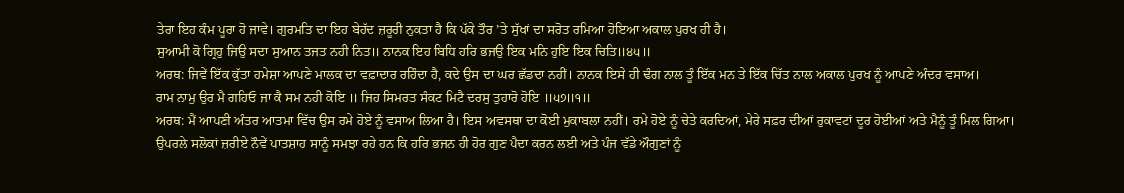ਤੇਰਾ ਇਹ ਕੰਮ ਪੂਰਾ ਹੋ ਜਾਵੇ। ਗੁਰਮਤਿ ਦਾ ਇਹ ਬੇਹੱਦ ਜ਼ਰੂਰੀ ਨੁਕਤਾ ਹੈ ਕਿ ਪੱਕੇ ਤੌਰ ’ਤੇ ਸੁੱਖਾਂ ਦਾ ਸਰੋਤ ਰਮਿਆ ਹੋਇਆ ਅਕਾਲ ਪੁਰਖ ਹੀ ਹੈ।
ਸੁਆਮੀ ਕੋ ਗ੍ਰਿਹੁ ਜਿਉ ਸਦਾ ਸੁਆਨ ਤਜਤ ਨਹੀ ਨਿਤ॥ ਨਾਨਕ ਇਹ ਬਿਧਿ ਹਰਿ ਭਜਉ ਇਕ ਮਨਿ ਹੁਇ ਇਕ ਚਿਤਿ॥੪੫॥
ਅਰਥ: ਜਿਵੇਂ ਇੱਕ ਕੁੱਤਾ ਹਮੇਸ਼ਾ ਆਪਣੇ ਮਾਲਕ ਦਾ ਵਫ਼ਾਦਾਰ ਰਹਿੰਦਾ ਹੈ, ਕਦੇ ਉਸ ਦਾ ਘਰ ਛੱਡਦਾ ਨਹੀਂ। ਨਾਨਕ ਇਸੇ ਹੀ ਢੰਗ ਨਾਲ ਤੂੰ ਇੱਕ ਮਨ ਤੇ ਇੱਕ ਚਿੱਤ ਨਾਲ ਅਕਾਲ ਪੁਰਖ ਨੂੰ ਆਪਣੇ ਅੰਦਰ ਵਸਾਅ।
ਰਾਮ ਨਾਮੁ ਉਰ ਮੈ ਗਹਿਓ ਜਾ ਕੈ ਸਮ ਨਹੀ ਕੋਇ ॥ ਜਿਹ ਸਿਮਰਤ ਸੰਕਟ ਮਿਟੈ ਦਰਸੁ ਤੁਹਾਰੋ ਹੋਇ ॥੫੭॥੧॥
ਅਰਥ: ਮੈਂ ਆਪਣੀ ਅੰਤਰ ਆਤਮਾ ਵਿੱਚ ਉਸ ਰਮੇ ਹੋਏ ਨੂੰ ਵਸਾਅ ਲਿਆ ਹੈ। ਇਸ ਅਵਸਥਾ ਦਾ ਕੋਈ ਮੁਕਾਬਲਾ ਨਹੀਂ। ਰਮੇ ਹੋਏ ਨੂੰ ਚੇਤੇ ਕਰਦਿਆਂ, ਮੇਰੇ ਸਫ਼ਰ ਦੀਆਂ ਰੁਕਾਵਟਾਂ ਦੂਰ ਹੋਈਆਂ ਅਤੇ ਮੈਨੂੰ ਤੂੰ ਮਿਲ ਗਿਆ।
ਉਪਰਲੇ ਸਲੋਕਾਂ ਜ਼ਰੀਏ ਨੌਵੇਂ ਪਾਤਸ਼ਾਹ ਸਾਨੂੰ ਸਮਝਾ ਰਹੇ ਹਨ ਕਿ ਹਰਿ ਭਜਨ ਹੀ ਹੋਰ ਗੁਣ ਪੈਦਾ ਕਰਨ ਲਈ ਅਤੇ ਪੰਜ ਵੱਡੇ ਔਗੁਣਾਂ ਨੂੰ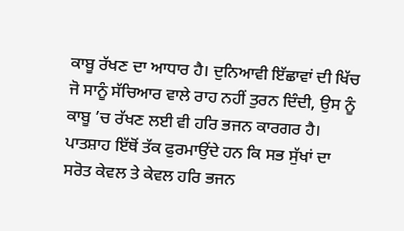ਕਾਬੂ ਰੱਖਣ ਦਾ ਆਧਾਰ ਹੈ। ਦੁਨਿਆਵੀ ਇੱਛਾਵਾਂ ਦੀ ਖਿੱਚ ਜੋ ਸਾਨੂੰ ਸੱਚਿਆਰ ਵਾਲੇ ਰਾਹ ਨਹੀਂ ਤੁਰਨ ਦਿੰਦੀ, ਉਸ ਨੂੰ ਕਾਬੂ ’ਚ ਰੱਖਣ ਲਈ ਵੀ ਹਰਿ ਭਜਨ ਕਾਰਗਰ ਹੈ। ਪਾਤਸ਼ਾਹ ਇੱਥੋਂ ਤੱਕ ਫੁਰਮਾਉਂਦੇ ਹਨ ਕਿ ਸਭ ਸੁੱਖਾਂ ਦਾ ਸਰੋਤ ਕੇਵਲ ਤੇ ਕੇਵਲ ਹਰਿ ਭਜਨ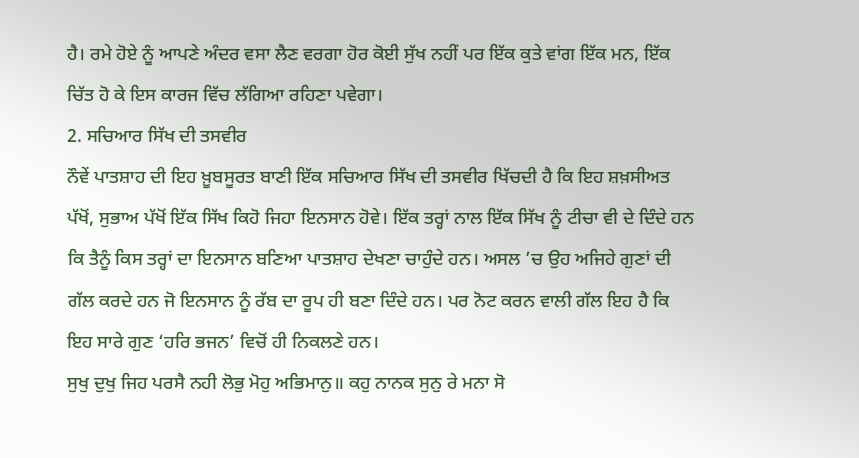ਹੈ। ਰਮੇ ਹੋਏ ਨੂੰ ਆਪਣੇ ਅੰਦਰ ਵਸਾ ਲੈਣ ਵਰਗਾ ਹੋਰ ਕੋਈ ਸੁੱਖ ਨਹੀਂ ਪਰ ਇੱਕ ਕੁਤੇ ਵਾਂਗ ਇੱਕ ਮਨ, ਇੱਕ ਚਿੱਤ ਹੋ ਕੇ ਇਸ ਕਾਰਜ ਵਿੱਚ ਲੱਗਿਆ ਰਹਿਣਾ ਪਵੇਗਾ।
2. ਸਚਿਆਰ ਸਿੱਖ ਦੀ ਤਸਵੀਰ
ਨੌਵੇਂ ਪਾਤਸ਼ਾਹ ਦੀ ਇਹ ਖ਼ੂਬਸੂਰਤ ਬਾਣੀ ਇੱਕ ਸਚਿਆਰ ਸਿੱਖ ਦੀ ਤਸਵੀਰ ਖਿੱਚਦੀ ਹੈ ਕਿ ਇਹ ਸ਼ਖ਼ਸੀਅਤ ਪੱਖੋਂ, ਸੁਭਾਅ ਪੱਖੋਂ ਇੱਕ ਸਿੱਖ ਕਿਹੋ ਜਿਹਾ ਇਨਸਾਨ ਹੋਵੇ। ਇੱਕ ਤਰ੍ਹਾਂ ਨਾਲ ਇੱਕ ਸਿੱਖ ਨੂੰ ਟੀਚਾ ਵੀ ਦੇ ਦਿੰਦੇ ਹਨ ਕਿ ਤੈਨੂੰ ਕਿਸ ਤਰ੍ਹਾਂ ਦਾ ਇਨਸਾਨ ਬਣਿਆ ਪਾਤਸ਼ਾਹ ਦੇਖਣਾ ਚਾਹੁੰਦੇ ਹਨ। ਅਸਲ ’ਚ ਉਹ ਅਜਿਹੇ ਗੁਣਾਂ ਦੀ ਗੱਲ ਕਰਦੇ ਹਨ ਜੋ ਇਨਸਾਨ ਨੂੰ ਰੱਬ ਦਾ ਰੂਪ ਹੀ ਬਣਾ ਦਿੰਦੇ ਹਨ। ਪਰ ਨੋਟ ਕਰਨ ਵਾਲੀ ਗੱਲ ਇਹ ਹੈ ਕਿ ਇਹ ਸਾਰੇ ਗੁਣ ‘ਹਰਿ ਭਜਨ’ ਵਿਚੋਂ ਹੀ ਨਿਕਲਣੇ ਹਨ।
ਸੁਖੁ ਦੁਖੁ ਜਿਹ ਪਰਸੈ ਨਹੀ ਲੋਭੁ ਮੋਹੁ ਅਭਿਮਾਨੁ॥ ਕਹੁ ਨਾਨਕ ਸੁਨੁ ਰੇ ਮਨਾ ਸੋ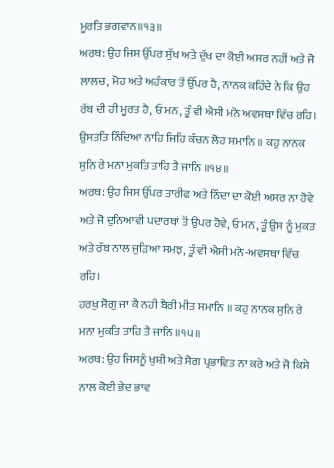ਮੂਰਤਿ ਭਗਵਾਨ॥੧੩॥
ਅਰਥ: ਉਹ ਜਿਸ ਉੱਪਰ ਸੁੱਖ ਅਤੇ ਦੁੱਖ ਦਾ ਕੋਈ ਅਸਰ ਨਹੀਂ ਅਤੇ ਜੋ ਲਾਲਚ, ਮੋਹ ਅਤੇ ਅਹੰਕਾਰ ਤੋਂ ਉੱਪਰ ਹੈ, ਨਾਨਕ ਕਹਿੰਦੇ ਨੇ ਕਿ ਉਹ ਰੱਬ ਦੀ ਹੀ ਮੂਰਤ ਹੈ, ਓ ਮਨ, ਤੂੰ ਵੀ ਐਸੀ ਮਨੋ ਅਵਸਥਾ ਵਿੱਚ ਰਹਿ।
ਉਸਤਤਿ ਨਿੰਦਿਆ ਨਾਹਿ ਜਿਹਿ ਕੰਚਨ ਲੋਹ ਸਮਾਨਿ ॥ ਕਹੁ ਨਾਨਕ ਸੁਨਿ ਰੇ ਮਨਾ ਮੁਕਤਿ ਤਾਹਿ ਤੈ ਜਾਨਿ ॥੧੪॥
ਅਰਥ: ਉਹ ਜਿਸ ਉੱਪਰ ਤਾਰੀਫ ਅਤੇ ਨਿੰਦਾ ਦਾ ਕੋਈ ਅਸਰ ਨਾ ਹੋਵੇ ਅਤੇ ਜੋ ਦੁਨਿਆਵੀ ਪਦਾਰਥਾਂ ਤੋਂ ਉਪਰ ਹੋਵੇ, ਓ ਮਨ, ਤੂੰ ਉਸ ਨੂੰ ਮੁਕਤ ਅਤੇ ਰੱਬ ਨਾਲ ਜੁੜਿਆ ਸਮਝ, ਤੂੰ ਵੀ ਐਸੀ ਮਨੋ-ਅਵਸਥਾ ਵਿੱਚ ਰਹਿ।
ਹਰਖੁ ਸੋਗੁ ਜਾ ਕੈ ਨਹੀ ਬੈਰੀ ਮੀਤ ਸਮਾਨਿ ॥ ਕਹੁ ਨਾਨਕ ਸੁਨਿ ਰੇ ਮਨਾ ਮੁਕਤਿ ਤਾਹਿ ਤੈ ਜਾਨਿ ॥੧੫॥
ਅਰਥ: ਉਹ ਜਿਸਨੂੰ ਖੁਸ਼ੀ ਅਤੇ ਸੋਗ ਪ੍ਰਭਾਵਿਤ ਨਾ ਕਰੇ ਅਤੇ ਜੋ ਕਿਸੇ ਨਾਲ ਕੋਈ ਭੇਦ ਭਾਵ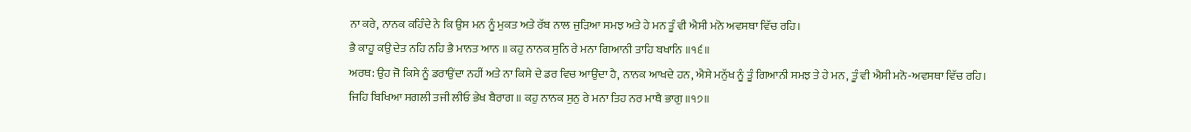ਨਾ ਕਰੇ, ਨਾਨਕ ਕਹਿੰਦੇ ਨੇ ਕਿ ਉਸ ਮਨ ਨੂੰ ਮੁਕਤ ਅਤੇ ਰੱਬ ਨਾਲ ਜੁੜਿਆ ਸਮਝ ਅਤੇ ਹੇ ਮਨ ਤੂੰ ਵੀ ਐਸੀ ਮਨੋ ਅਵਸਥਾ ਵਿੱਚ ਰਹਿ।
ਭੈ ਕਾਹੂ ਕਉ ਦੇਤ ਨਹਿ ਨਹਿ ਭੈ ਮਾਨਤ ਆਨ ॥ ਕਹੁ ਨਾਨਕ ਸੁਨਿ ਰੇ ਮਨਾ ਗਿਆਨੀ ਤਾਹਿ ਬਖਾਨਿ ॥੧੬॥
ਅਰਥ: ਉਹ ਜੋ ਕਿਸੇ ਨੂੰ ਡਰਾਉਂਦਾ ਨਹੀਂ ਅਤੇ ਨਾ ਕਿਸੇ ਦੇ ਡਰ ਵਿਚ ਆਉਂਦਾ ਹੈ, ਨਾਨਕ ਆਖਦੇ ਹਨ, ਐਸੇ ਮਨੁੱਖ ਨੂੰ ਤੂੰ ਗਿਆਨੀ ਸਮਝ ਤੇ ਹੇ ਮਨ, ਤੂੰ ਵੀ ਐਸੀ ਮਨੋ-ਅਵਸਥਾ ਵਿੱਚ ਰਹਿ।
ਜਿਹਿ ਬਿਖਿਆ ਸਗਲੀ ਤਜੀ ਲੀਓ ਭੇਖ ਬੈਰਾਗ ॥ ਕਹੁ ਨਾਨਕ ਸੁਨੁ ਰੇ ਮਨਾ ਤਿਹ ਨਰ ਮਾਥੈ ਭਾਗੁ ॥੧੭॥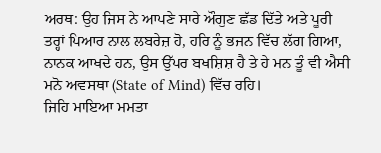ਅਰਥ: ਉਹ ਜਿਸ ਨੇ ਆਪਣੇ ਸਾਰੇ ਔਗੁਣ ਛੱਡ ਦਿੱਤੇ ਅਤੇ ਪੂਰੀ ਤਰ੍ਹਾਂ ਪਿਆਰ ਨਾਲ ਲਬਰੇਜ਼ ਹੋ, ਹਰਿ ਨੂੰ ਭਜਨ ਵਿੱਚ ਲੱਗ ਗਿਆ, ਨਾਨਕ ਆਖਦੇ ਹਨ, ਉਸ ਉੱਪਰ ਬਖਸ਼ਿਸ਼ ਹੈ ਤੇ ਹੇ ਮਨ ਤੂੰ ਵੀ ਐਸੀ ਮਨੋ ਅਵਸਥਾ (State of Mind) ਵਿੱਚ ਰਹਿ।
ਜਿਹਿ ਮਾਇਆ ਮਮਤਾ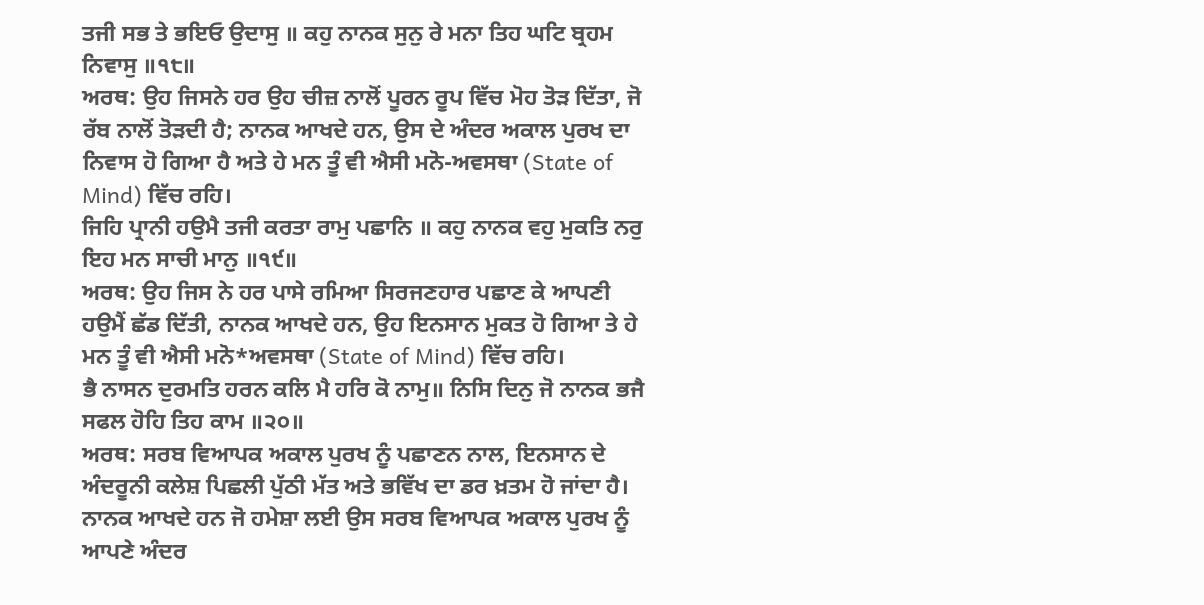ਤਜੀ ਸਭ ਤੇ ਭਇਓ ਉਦਾਸੁ ॥ ਕਹੁ ਨਾਨਕ ਸੁਨੁ ਰੇ ਮਨਾ ਤਿਹ ਘਟਿ ਬ੍ਰਹਮ ਨਿਵਾਸੁ ॥੧੮॥
ਅਰਥ: ਉਹ ਜਿਸਨੇ ਹਰ ਉਹ ਚੀਜ਼ ਨਾਲੋਂ ਪੂਰਨ ਰੂਪ ਵਿੱਚ ਮੋਹ ਤੋੜ ਦਿੱਤਾ, ਜੋ ਰੱਬ ਨਾਲੋਂ ਤੋੜਦੀ ਹੈ; ਨਾਨਕ ਆਖਦੇ ਹਨ, ਉਸ ਦੇ ਅੰਦਰ ਅਕਾਲ ਪੁਰਖ ਦਾ ਨਿਵਾਸ ਹੋ ਗਿਆ ਹੈ ਅਤੇ ਹੇ ਮਨ ਤੂੰ ਵੀ ਐਸੀ ਮਨੋ-ਅਵਸਥਾ (State of Mind) ਵਿੱਚ ਰਹਿ।
ਜਿਹਿ ਪ੍ਰਾਨੀ ਹਉਮੈ ਤਜੀ ਕਰਤਾ ਰਾਮੁ ਪਛਾਨਿ ॥ ਕਹੁ ਨਾਨਕ ਵਹੁ ਮੁਕਤਿ ਨਰੁ ਇਹ ਮਨ ਸਾਚੀ ਮਾਨੁ ॥੧੯॥
ਅਰਥ: ਉਹ ਜਿਸ ਨੇ ਹਰ ਪਾਸੇ ਰਮਿਆ ਸਿਰਜਣਹਾਰ ਪਛਾਣ ਕੇ ਆਪਣੀ ਹਉਮੈਂ ਛੱਡ ਦਿੱਤੀ, ਨਾਨਕ ਆਖਦੇ ਹਨ, ਉਹ ਇਨਸਾਨ ਮੁਕਤ ਹੋ ਗਿਆ ਤੇ ਹੇ ਮਨ ਤੂੰ ਵੀ ਐਸੀ ਮਨੋ*ਅਵਸਥਾ (State of Mind) ਵਿੱਚ ਰਹਿ।
ਭੈ ਨਾਸਨ ਦੁਰਮਤਿ ਹਰਨ ਕਲਿ ਮੈ ਹਰਿ ਕੋ ਨਾਮੁ॥ ਨਿਸਿ ਦਿਨੁ ਜੋ ਨਾਨਕ ਭਜੈ ਸਫਲ ਹੋਹਿ ਤਿਹ ਕਾਮ ॥੨੦॥
ਅਰਥ: ਸਰਬ ਵਿਆਪਕ ਅਕਾਲ ਪੁਰਖ ਨੂੰ ਪਛਾਣਨ ਨਾਲ, ਇਨਸਾਨ ਦੇ ਅੰਦਰੂਨੀ ਕਲੇਸ਼ ਪਿਛਲੀ ਪੁੱਠੀ ਮੱਤ ਅਤੇ ਭਵਿੱਖ ਦਾ ਡਰ ਖ਼ਤਮ ਹੋ ਜਾਂਦਾ ਹੈ। ਨਾਨਕ ਆਖਦੇ ਹਨ ਜੋ ਹਮੇਸ਼ਾ ਲਈ ਉਸ ਸਰਬ ਵਿਆਪਕ ਅਕਾਲ ਪੁਰਖ ਨੂੰ ਆਪਣੇ ਅੰਦਰ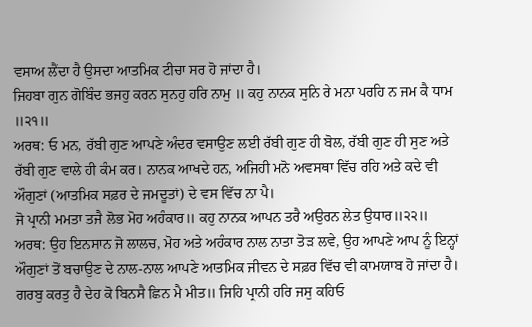ਵਸਾਅ ਲੈਂਦਾ ਹੈ ਉਸਦਾ ਆਤਮਿਕ ਟੀਚਾ ਸਰ ਹੋ ਜਾਂਦਾ ਹੈ।
ਜਿਹਬਾ ਗੁਨ ਗੋਬਿੰਦ ਭਜਹੁ ਕਰਨ ਸੁਨਹੁ ਹਰਿ ਨਾਮੁ ॥ ਕਹੁ ਨਾਨਕ ਸੁਨਿ ਰੇ ਮਨਾ ਪਰਹਿ ਨ ਜਮ ਕੈ ਧਾਮ ॥੨੧॥
ਅਰਥ: ਓ ਮਨ, ਰੱਬੀ ਗੁਣ ਆਪਣੇ ਅੰਦਰ ਵਸਾਉਣ ਲਈ ਰੱਬੀ ਗੁਣ ਹੀ ਬੋਲ, ਰੱਬੀ ਗੁਣ ਹੀ ਸੁਣ ਅਤੇ ਰੱਬੀ ਗੁਣ ਵਾਲੇ ਹੀ ਕੰਮ ਕਰ। ਨਾਨਕ ਆਖਦੇ ਹਨ, ਅਜਿਹੀ ਮਨੋ ਅਵਸਥਾ ਵਿੱਚ ਰਹਿ ਅਤੇ ਕਦੇ ਵੀ ਔਗੁਣਾਂ (ਆਤਮਿਕ ਸਫ਼ਰ ਦੇ ਜਮਦੂਤਾਂ) ਦੇ ਵਸ ਵਿੱਚ ਨਾ ਪੈ।
ਜੋ ਪ੍ਰਾਨੀ ਮਮਤਾ ਤਜੈ ਲੋਭ ਮੋਹ ਅਹੰਕਾਰ॥ ਕਹੁ ਨਾਨਕ ਆਪਨ ਤਰੈ ਅਉਰਨ ਲੇਤ ਉਧਾਰ॥੨੨॥
ਅਰਥ: ਉਹ ਇਨਸਾਨ ਜੋ ਲਾਲਚ, ਮੋਹ ਅਤੇ ਅਹੰਕਾਰ ਨਾਲ ਨਾਤਾ ਤੋੜ ਲਵੇ, ਉਹ ਆਪਣੇ ਆਪ ਨੂੰ ਇਨ੍ਹਾਂ ਔਗੁਣਾਂ ਤੋਂ ਬਚਾਉਣ ਦੇ ਨਾਲ-ਨਾਲ ਆਪਣੇ ਆਤਮਿਕ ਜੀਵਨ ਦੇ ਸਫ਼ਰ ਵਿੱਚ ਵੀ ਕਾਮਯਾਬ ਹੋ ਜਾਂਦਾ ਹੈ।
ਗਰਬੁ ਕਰਤੁ ਹੈ ਦੇਹ ਕੋ ਬਿਨਸੈ ਛਿਨ ਮੈ ਮੀਤ॥ ਜਿਹਿ ਪ੍ਰਾਨੀ ਹਰਿ ਜਸੁ ਕਹਿਓ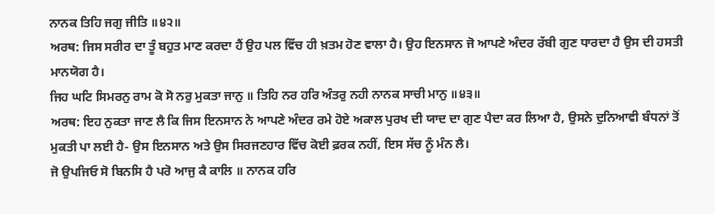ਨਾਨਕ ਤਿਹਿ ਜਗੁ ਜੀਤਿ ॥੪੨॥
ਅਰਥ: ਜਿਸ ਸਰੀਰ ਦਾ ਤੂੰ ਬਹੁਤ ਮਾਣ ਕਰਦਾ ਹੈਂ ਉਹ ਪਲ ਵਿੱਚ ਹੀ ਖ਼ਤਮ ਹੋਣ ਵਾਲਾ ਹੈ। ਉਹ ਇਨਸਾਨ ਜੋ ਆਪਣੇ ਅੰਦਰ ਰੱਬੀ ਗੁਣ ਧਾਰਦਾ ਹੈ ਉਸ ਦੀ ਹਸਤੀ ਮਾਨਯੋਗ ਹੈ।
ਜਿਹ ਘਟਿ ਸਿਮਰਨੁ ਰਾਮ ਕੋ ਸੋ ਨਰੁ ਮੁਕਤਾ ਜਾਨੁ ॥ ਤਿਹਿ ਨਰ ਹਰਿ ਅੰਤਰੁ ਨਹੀ ਨਾਨਕ ਸਾਚੀ ਮਾਨੁ ॥੪੩॥
ਅਰਥ: ਇਹ ਨੁਕਤਾ ਜਾਣ ਲੈ ਕਿ ਜਿਸ ਇਨਸਾਨ ਨੇ ਆਪਣੇ ਅੰਦਰ ਰਮੇ ਹੋਏ ਅਕਾਲ ਪੁਰਖ ਦੀ ਯਾਦ ਦਾ ਗੁਣ ਪੈਦਾ ਕਰ ਲਿਆ ਹੈ, ਉਸਨੇ ਦੁਨਿਆਵੀ ਬੰਧਨਾਂ ਤੋਂ ਮੁਕਤੀ ਪਾ ਲਈ ਹੈ- ਉਸ ਇਨਸਾਨ ਅਤੇ ਉਸ ਸਿਰਜਣਹਾਰ ਵਿੱਚ ਕੋਈ ਫ਼ਰਕ ਨਹੀਂ, ਇਸ ਸੱਚ ਨੂੰ ਮੰਨ ਲੈ।
ਜੋ ਉਪਜਿਓ ਸੋ ਬਿਨਸਿ ਹੈ ਪਰੋ ਆਜੁ ਕੈ ਕਾਲਿ ॥ ਨਾਨਕ ਹਰਿ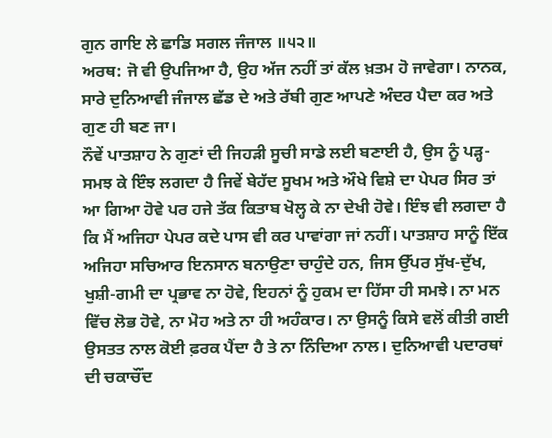ਗੁਨ ਗਾਇ ਲੇ ਛਾਡਿ ਸਗਲ ਜੰਜਾਲ ॥੫੨॥
ਅਰਥ: ਜੋ ਵੀ ਉਪਜਿਆ ਹੈ, ਉਹ ਅੱਜ ਨਹੀਂ ਤਾਂ ਕੱਲ ਖ਼ਤਮ ਹੋ ਜਾਵੇਗਾ। ਨਾਨਕ, ਸਾਰੇ ਦੁਨਿਆਵੀ ਜੰਜਾਲ ਛੱਡ ਦੇ ਅਤੇ ਰੱਬੀ ਗੁਣ ਆਪਣੇ ਅੰਦਰ ਪੈਦਾ ਕਰ ਅਤੇ ਗੁਣ ਹੀ ਬਣ ਜਾ।
ਨੌਵੇਂ ਪਾਤਸ਼ਾਹ ਨੇ ਗੁਣਾਂ ਦੀ ਜਿਹੜੀ ਸੂਚੀ ਸਾਡੇ ਲਈ ਬਣਾਈ ਹੈ, ਉਸ ਨੂੰ ਪੜ੍ਹ-ਸਮਝ ਕੇ ਇੰਝ ਲਗਦਾ ਹੈ ਜਿਵੇਂ ਬੇਹੱਦ ਸੂਖਮ ਅਤੇ ਔਖੇ ਵਿਸ਼ੇ ਦਾ ਪੇਪਰ ਸਿਰ ਤਾਂ ਆ ਗਿਆ ਹੋਵੇ ਪਰ ਹਜੇ ਤੱਕ ਕਿਤਾਬ ਖੋਲ੍ਹ ਕੇ ਨਾ ਦੇਖੀ ਹੋਵੇ। ਇੰਝ ਵੀ ਲਗਦਾ ਹੈ ਕਿ ਮੈਂ ਅਜਿਹਾ ਪੇਪਰ ਕਦੇ ਪਾਸ ਵੀ ਕਰ ਪਾਵਾਂਗਾ ਜਾਂ ਨਹੀਂ। ਪਾਤਸ਼ਾਹ ਸਾਨੂੰ ਇੱਕ ਅਜਿਹਾ ਸਚਿਆਰ ਇਨਸਾਨ ਬਨਾਉਣਾ ਚਾਹੁੰਦੇ ਹਨ, ਜਿਸ ਉੱਪਰ ਸੁੱਖ-ਦੁੱਖ, ਖੁਸ਼ੀ-ਗਮੀ ਦਾ ਪ੍ਰਭਾਵ ਨਾ ਹੋਵੇ, ਇਹਨਾਂ ਨੂੰ ਹੁਕਮ ਦਾ ਹਿੱਸਾ ਹੀ ਸਮਝੇ। ਨਾ ਮਨ ਵਿੱਚ ਲੋਭ ਹੋਵੇ, ਨਾ ਮੋਹ ਅਤੇ ਨਾ ਹੀ ਅਹੰਕਾਰ। ਨਾ ਉਸਨੂੰ ਕਿਸੇ ਵਲੋਂ ਕੀਤੀ ਗਈ ਉਸਤਤ ਨਾਲ ਕੋਈ ਫ਼ਰਕ ਪੈਂਦਾ ਹੈ ਤੇ ਨਾ ਨਿੰਦਿਆ ਨਾਲ। ਦੁਨਿਆਵੀ ਪਦਾਰਥਾਂ ਦੀ ਚਕਾਚੌਂਦ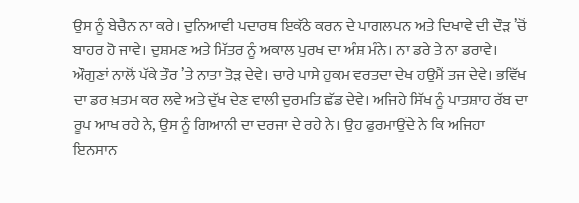ਉਸ ਨੂੰ ਬੇਚੈਨ ਨਾ ਕਰੇ। ਦੁਨਿਆਵੀ ਪਦਾਰਥ ਇਕੱਠੇ ਕਰਨ ਦੇ ਪਾਗਲਪਨ ਅਤੇ ਦਿਖਾਵੇ ਦੀ ਦੌੜ ’ਚੋਂ ਬਾਹਰ ਹੋ ਜਾਵੇ। ਦੁਸ਼ਮਣ ਅਤੇ ਮਿੱਤਰ ਨੂੰ ਅਕਾਲ ਪੁਰਖ ਦਾ ਅੰਸ਼ ਮੰਨੇ। ਨਾ ਡਰੇ ਤੇ ਨਾ ਡਰਾਵੇ। ਔਗੁਣਾਂ ਨਾਲੋਂ ਪੱਕੇ ਤੌਰ ’ਤੇ ਨਾਤਾ ਤੋੜ ਦੇਵੇ। ਚਾਰੇ ਪਾਸੇ ਹੁਕਮ ਵਰਤਦਾ ਦੇਖ ਹਉਮੈਂ ਤਜ ਦੇਵੇ। ਭਵਿੱਖ ਦਾ ਡਰ ਖ਼ਤਮ ਕਰ ਲਵੇ ਅਤੇ ਦੁੱਖ ਦੇਣ ਵਾਲੀ ਦੁਰਮਤਿ ਛੱਡ ਦੇਵੇ। ਅਜਿਹੇ ਸਿੱਖ ਨੂੰ ਪਾਤਸ਼ਾਹ ਰੱਬ ਦਾ ਰੂਪ ਆਖ ਰਹੇ ਨੇ, ਉਸ ਨੂੰ ਗਿਆਨੀ ਦਾ ਦਰਜਾ ਦੇ ਰਹੇ ਨੇ। ਉਹ ਫੁਰਮਾਉਂਦੇ ਨੇ ਕਿ ਅਜਿਹਾ ਇਨਸਾਨ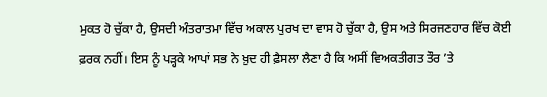ਮੁਕਤ ਹੋ ਚੁੱਕਾ ਹੈ, ਉਸਦੀ ਅੰਤਰਾਤਮਾ ਵਿੱਚ ਅਕਾਲ ਪੁਰਖ ਦਾ ਵਾਸ ਹੋ ਚੁੱਕਾ ਹੈ, ਉਸ ਅਤੇ ਸਿਰਜਣਹਾਰ ਵਿੱਚ ਕੋਈ ਫ਼ਰਕ ਨਹੀਂ। ਇਸ ਨੂੰ ਪੜ੍ਹਕੇ ਆਪਾਂ ਸਭ ਨੇ ਖ਼ੁਦ ਹੀ ਫ਼ੈਸਲਾ ਲੈਣਾ ਹੈ ਕਿ ਅਸੀਂ ਵਿਅਕਤੀਗਤ ਤੌਰ ’ਤੇ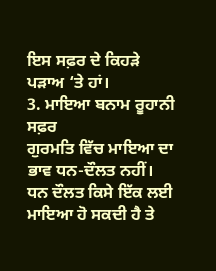ਇਸ ਸਫ਼ਰ ਦੇ ਕਿਹੜੇ ਪੜਾਅ ‘ਤੇ ਹਾਂ।
3. ਮਾਇਆ ਬਨਾਮ ਰੂਹਾਨੀ ਸਫ਼ਰ
ਗੁਰਮਤਿ ਵਿੱਚ ਮਾਇਆ ਦਾ ਭਾਵ ਧਨ-ਦੌਲਤ ਨਹੀਂ। ਧਨ ਦੌਲਤ ਕਿਸੇ ਇੱਕ ਲਈ ਮਾਇਆ ਹੋ ਸਕਦੀ ਹੈ ਤੇ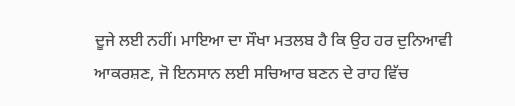ਦੂਜੇ ਲਈ ਨਹੀਂ। ਮਾਇਆ ਦਾ ਸੌਖਾ ਮਤਲਬ ਹੈ ਕਿ ਉਹ ਹਰ ਦੁਨਿਆਵੀ ਆਕਰਸ਼ਣ, ਜੋ ਇਨਸਾਨ ਲਈ ਸਚਿਆਰ ਬਣਨ ਦੇ ਰਾਹ ਵਿੱਚ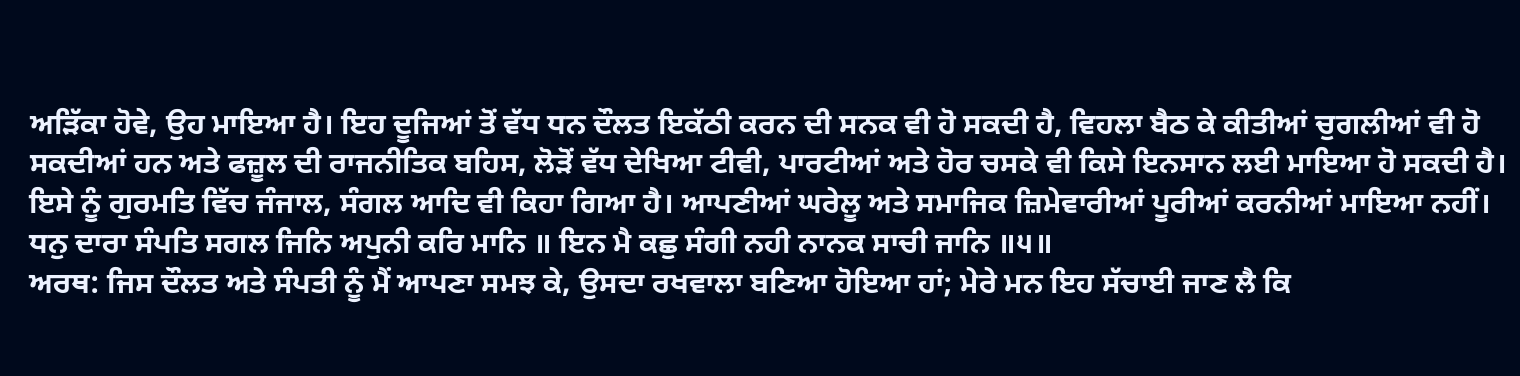ਅੜਿੱਕਾ ਹੋਵੇ, ਉਹ ਮਾਇਆ ਹੈ। ਇਹ ਦੂਜਿਆਂ ਤੋਂ ਵੱਧ ਧਨ ਦੌਲਤ ਇਕੱਠੀ ਕਰਨ ਦੀ ਸਨਕ ਵੀ ਹੋ ਸਕਦੀ ਹੈ, ਵਿਹਲਾ ਬੈਠ ਕੇ ਕੀਤੀਆਂ ਚੁਗਲੀਆਂ ਵੀ ਹੋ ਸਕਦੀਆਂ ਹਨ ਅਤੇ ਫਜ਼ੂਲ ਦੀ ਰਾਜਨੀਤਿਕ ਬਹਿਸ, ਲੋੜੋਂ ਵੱਧ ਦੇਖਿਆ ਟੀਵੀ, ਪਾਰਟੀਆਂ ਅਤੇ ਹੋਰ ਚਸਕੇ ਵੀ ਕਿਸੇ ਇਨਸਾਨ ਲਈ ਮਾਇਆ ਹੋ ਸਕਦੀ ਹੈ। ਇਸੇ ਨੂੰ ਗੁਰਮਤਿ ਵਿੱਚ ਜੰਜਾਲ, ਸੰਗਲ ਆਦਿ ਵੀ ਕਿਹਾ ਗਿਆ ਹੈ। ਆਪਣੀਆਂ ਘਰੇਲੂ ਅਤੇ ਸਮਾਜਿਕ ਜ਼ਿਮੇਵਾਰੀਆਂ ਪੂਰੀਆਂ ਕਰਨੀਆਂ ਮਾਇਆ ਨਹੀਂ।
ਧਨੁ ਦਾਰਾ ਸੰਪਤਿ ਸਗਲ ਜਿਨਿ ਅਪੁਨੀ ਕਰਿ ਮਾਨਿ ॥ ਇਨ ਮੈ ਕਛੁ ਸੰਗੀ ਨਹੀ ਨਾਨਕ ਸਾਚੀ ਜਾਨਿ ॥੫॥
ਅਰਥ: ਜਿਸ ਦੌਲਤ ਅਤੇ ਸੰਪਤੀ ਨੂੰ ਮੈਂ ਆਪਣਾ ਸਮਝ ਕੇ, ਉਸਦਾ ਰਖਵਾਲਾ ਬਣਿਆ ਹੋਇਆ ਹਾਂ; ਮੇਰੇ ਮਨ ਇਹ ਸੱਚਾਈ ਜਾਣ ਲੈ ਕਿ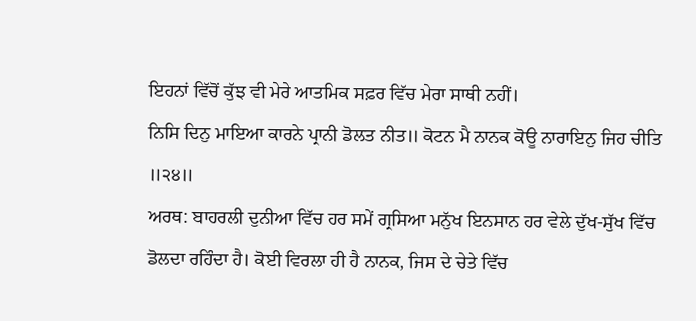ਇਹਨਾਂ ਵਿੱਚੋਂ ਕੁੱਝ ਵੀ ਮੇਰੇ ਆਤਮਿਕ ਸਫ਼ਰ ਵਿੱਚ ਮੇਰਾ ਸਾਥੀ ਨਹੀਂ।
ਨਿਸਿ ਦਿਨੁ ਮਾਇਆ ਕਾਰਨੇ ਪ੍ਰਾਨੀ ਡੋਲਤ ਨੀਤ॥ ਕੋਟਨ ਮੈ ਨਾਨਕ ਕੋਊ ਨਾਰਾਇਨੁ ਜਿਹ ਚੀਤਿ ॥੨੪॥
ਅਰਥ: ਬਾਹਰਲੀ ਦੁਨੀਆ ਵਿੱਚ ਹਰ ਸਮੇਂ ਗ੍ਰਸਿਆ ਮਨੁੱਖ ਇਨਸਾਨ ਹਰ ਵੇਲੇ ਦੁੱਖ-ਸੁੱਖ ਵਿੱਚ ਡੋਲਦਾ ਰਹਿੰਦਾ ਹੈ। ਕੋਈ ਵਿਰਲਾ ਹੀ ਹੈ ਨਾਨਕ, ਜਿਸ ਦੇ ਚੇਤੇ ਵਿੱਚ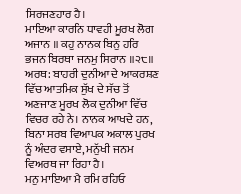ਸਿਰਜਣਹਾਰ ਹੈ।
ਮਾਇਆ ਕਾਰਨਿ ਧਾਵਹੀ ਮੂਰਖ ਲੋਗ ਅਜਾਨ ॥ ਕਹੁ ਨਾਨਕ ਬਿਨੁ ਹਰਿ ਭਜਨ ਬਿਰਥਾ ਜਨਮੁ ਸਿਰਾਨ ॥੨੮॥
ਅਰਥ: ਬਾਹਰੀ ਦੁਨੀਆ ਦੇ ਆਕਰਸ਼ਣ ਵਿੱਚ ਆਤਮਿਕ ਸੁੱਖ ਦੇ ਸੱਚ ਤੋਂ ਅਣਜਾਣ ਮੂਰਖ ਲੋਕ ਦੁਨੀਆ ਵਿੱਚ ਵਿਚਰ ਰਹੇ ਨੇ। ਨਾਨਕ ਆਖਦੇ ਹਨ, ਬਿਨਾ ਸਰਬ ਵਿਆਪਕ ਅਕਾਲ ਪੁਰਖ ਨੂੰ ਅੰਦਰ ਵਸਾਏ, ਮਨੁੱਖੀ ਜਨਮ ਵਿਅਰਥ ਜਾ ਰਿਹਾ ਹੈ।
ਮਨੁ ਮਾਇਆ ਮੈ ਰਮਿ ਰਹਿਓ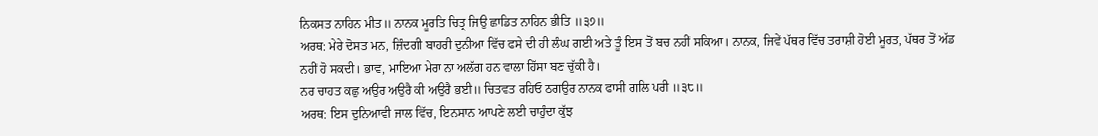ਨਿਕਸਤ ਨਾਹਿਨ ਮੀਤ॥ ਨਾਨਕ ਮੂਰਤਿ ਚਿਤ੍ਰ ਜਿਉ ਛਾਡਿਤ ਨਾਹਿਨ ਭੀਤਿ ॥੩੭॥
ਅਰਥ: ਮੇਰੇ ਦੋਸਤ ਮਨ, ਜ਼ਿੰਦਗੀ ਬਾਹਰੀ ਦੁਨੀਆ ਵਿੱਚ ਫਸੇ ਦੀ ਹੀ ਲੰਘ ਗਈ ਅਤੇ ਤੂੰ ਇਸ ਤੋਂ ਬਚ ਨਹੀਂ ਸਕਿਆ। ਨਾਨਕ, ਜਿਵੇਂ ਪੱਥਰ ਵਿੱਚ ਤਰਾਸ਼ੀ ਹੋਈ ਮੂਰਤ, ਪੱਥਰ ਤੋਂ ਅੱਡ ਨਹੀਂ ਹੋ ਸਕਦੀ। ਭਾਵ, ਮਾਇਆ ਮੇਰਾ ਨਾ ਅਲੱਗ ਹਨ ਵਾਲਾ ਹਿੱਸਾ ਬਣ ਚੁੱਕੀ ਹੈ।
ਨਰ ਚਾਹਤ ਕਛੁ ਅਉਰ ਅਉਰੈ ਕੀ ਅਉਰੈ ਭਈ॥ ਚਿਤਵਤ ਰਹਿਓ ਠਗਉਰ ਨਾਨਕ ਫਾਸੀ ਗਲਿ ਪਰੀ ॥੩੮॥
ਅਰਥ: ਇਸ ਦੁਨਿਆਵੀ ਜਾਲ ਵਿੱਚ, ਇਨਸਾਨ ਆਪਣੇ ਲਈ ਚਾਹੁੰਦਾ ਕੁੱਝ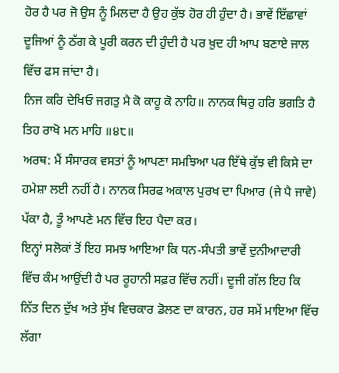ਹੋਰ ਹੈ ਪਰ ਜੋ ਉਸ ਨੂੰ ਮਿਲਦਾ ਹੈ ਉਹ ਕੁੱਝ ਹੋਰ ਹੀ ਹੁੰਦਾ ਹੈ। ਭਾਵੇਂ ਇੱਛਾਵਾਂ ਦੂਜਿਆਂ ਨੂੰ ਠੱਗ ਕੇ ਪੂਰੀ ਕਰਨ ਦੀ ਹੁੰਦੀ ਹੈ ਪਰ ਖ਼ੁਦ ਹੀ ਆਪ ਬਣਾਏ ਜਾਲ ਵਿੱਚ ਫਸ ਜਾਂਦਾ ਹੈ।
ਨਿਜ ਕਰਿ ਦੇਖਿਓ ਜਗਤੁ ਮੈ ਕੋ ਕਾਹੂ ਕੋ ਨਾਹਿ॥ ਨਾਨਕ ਥਿਰੁ ਹਰਿ ਭਗਤਿ ਹੈ ਤਿਹ ਰਾਖੋ ਮਨ ਮਾਹਿ ॥੪੮॥
ਅਰਥ: ਮੈਂ ਸੰਸਾਰਕ ਵਸਤਾਂ ਨੂੰ ਆਪਣਾ ਸਮਝਿਆ ਪਰ ਇੱਥੇ ਕੁੱਝ ਵੀ ਕਿਸੇ ਦਾ ਹਮੇਸ਼ਾ ਲਈ ਨਹੀਂ ਹੈ। ਨਾਨਕ ਸਿਰਫ ਅਕਾਲ ਪੁਰਖ ਦਾ ਪਿਆਰ (ਜੇ ਪੈ ਜਾਵੇ) ਪੱਕਾ ਹੈ, ਤੂੰ ਆਪਣੇ ਮਨ ਵਿੱਚ ਇਹ ਪੈਦਾ ਕਰ।
ਇਨ੍ਹਾਂ ਸਲੋਕਾਂ ਤੋਂ ਇਹ ਸਮਝ ਆਇਆ ਕਿ ਧਨ-ਸੰਪਤੀ ਭਾਵੇਂ ਦੁਨੀਆਦਾਰੀ ਵਿੱਚ ਕੰਮ ਆਉਂਦੀ ਹੈ ਪਰ ਰੂਹਾਨੀ ਸਫ਼ਰ ਵਿੱਚ ਨਹੀਂ। ਦੂਜੀ ਗੱਲ ਇਹ ਕਿ ਨਿੱਤ ਦਿਨ ਦੁੱਖ ਅਤੇ ਸੁੱਖ ਵਿਚਕਾਰ ਡੋਲਣ ਦਾ ਕਾਰਨ, ਹਰ ਸਮੇਂ ਮਾਇਆ ਵਿੱਚ ਲੱਗਾ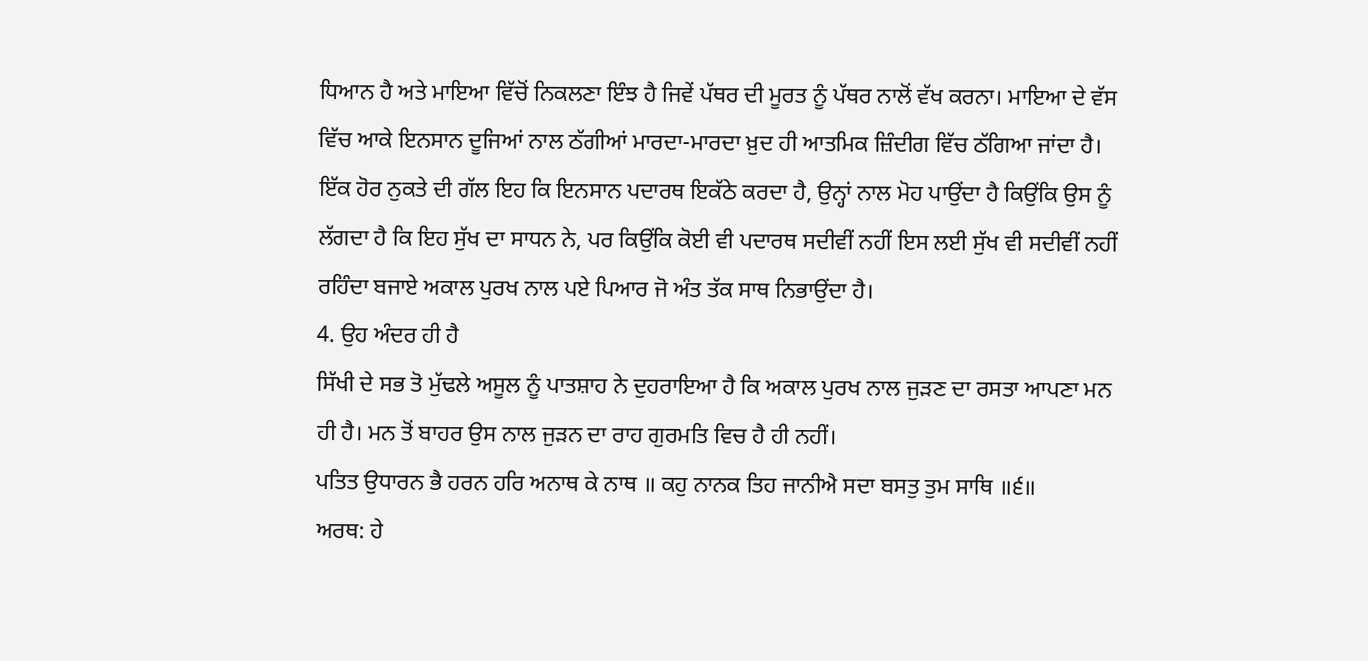ਧਿਆਨ ਹੈ ਅਤੇ ਮਾਇਆ ਵਿੱਚੋਂ ਨਿਕਲਣਾ ਇੰਝ ਹੈ ਜਿਵੇਂ ਪੱਥਰ ਦੀ ਮੂਰਤ ਨੂੰ ਪੱਥਰ ਨਾਲੋਂ ਵੱਖ ਕਰਨਾ। ਮਾਇਆ ਦੇ ਵੱਸ ਵਿੱਚ ਆਕੇ ਇਨਸਾਨ ਦੂਜਿਆਂ ਨਾਲ ਠੱਗੀਆਂ ਮਾਰਦਾ-ਮਾਰਦਾ ਖ਼ੁਦ ਹੀ ਆਤਮਿਕ ਜ਼ਿੰਦੀਗ ਵਿੱਚ ਠੱਗਿਆ ਜਾਂਦਾ ਹੈ। ਇੱਕ ਹੋਰ ਨੁਕਤੇ ਦੀ ਗੱਲ ਇਹ ਕਿ ਇਨਸਾਨ ਪਦਾਰਥ ਇਕੱਠੇ ਕਰਦਾ ਹੈ, ਉਨ੍ਹਾਂ ਨਾਲ ਮੋਹ ਪਾਉਂਦਾ ਹੈ ਕਿਉਂਕਿ ਉਸ ਨੂੰ ਲੱਗਦਾ ਹੈ ਕਿ ਇਹ ਸੁੱਖ ਦਾ ਸਾਧਨ ਨੇ, ਪਰ ਕਿਉਂਕਿ ਕੋਈ ਵੀ ਪਦਾਰਥ ਸਦੀਵੀਂ ਨਹੀਂ ਇਸ ਲਈ ਸੁੱਖ ਵੀ ਸਦੀਵੀਂ ਨਹੀਂ ਰਹਿੰਦਾ ਬਜਾਏ ਅਕਾਲ ਪੁਰਖ ਨਾਲ ਪਏ ਪਿਆਰ ਜੋ ਅੰਤ ਤੱਕ ਸਾਥ ਨਿਭਾਉਂਦਾ ਹੈ।
4. ਉਹ ਅੰਦਰ ਹੀ ਹੈ
ਸਿੱਖੀ ਦੇ ਸਭ ਤੋ ਮੁੱਢਲੇ ਅਸੂਲ ਨੂੰ ਪਾਤਸ਼ਾਹ ਨੇ ਦੁਹਰਾਇਆ ਹੈ ਕਿ ਅਕਾਲ ਪੁਰਖ ਨਾਲ ਜੁੜਣ ਦਾ ਰਸਤਾ ਆਪਣਾ ਮਨ ਹੀ ਹੈ। ਮਨ ਤੋਂ ਬਾਹਰ ਉਸ ਨਾਲ ਜੁੜਨ ਦਾ ਰਾਹ ਗੁਰਮਤਿ ਵਿਚ ਹੈ ਹੀ ਨਹੀਂ।
ਪਤਿਤ ਉਧਾਰਨ ਭੈ ਹਰਨ ਹਰਿ ਅਨਾਥ ਕੇ ਨਾਥ ॥ ਕਹੁ ਨਾਨਕ ਤਿਹ ਜਾਨੀਐ ਸਦਾ ਬਸਤੁ ਤੁਮ ਸਾਥਿ ॥੬॥
ਅਰਥ: ਹੇ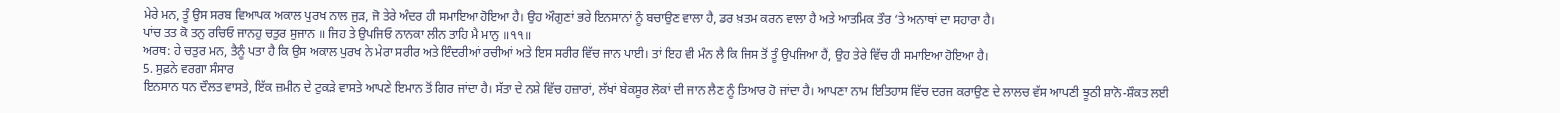ਮੇਰੇ ਮਨ, ਤੂੰ ਉਸ ਸਰਬ ਵਿਆਪਕ ਅਕਾਲ ਪੁਰਖ ਨਾਲ ਜੁੜ, ਜੋ ਤੇਰੇ ਅੰਦਰ ਹੀ ਸਮਾਇਆ ਹੋਇਆ ਹੈ। ਉਹ ਔਗੁਣਾਂ ਭਰੇ ਇਨਸਾਨਾਂ ਨੂੰ ਬਚਾਉਣ ਵਾਲਾ ਹੈ, ਡਰ ਖ਼ਤਮ ਕਰਨ ਵਾਲਾ ਹੈ ਅਤੇ ਆਤਮਿਕ ਤੌਰ ‘ਤੇ ਅਨਾਥਾਂ ਦਾ ਸਹਾਰਾ ਹੈ।
ਪਾਂਚ ਤਤ ਕੋ ਤਨੁ ਰਚਿਓ ਜਾਨਹੁ ਚਤੁਰ ਸੁਜਾਨ ॥ ਜਿਹ ਤੇ ਉਪਜਿਓ ਨਾਨਕਾ ਲੀਨ ਤਾਹਿ ਮੈ ਮਾਨੁ ॥੧੧॥
ਅਰਥ: ਹੇ ਚਤੁਰ ਮਨ, ਤੈਨੂੰ ਪਤਾ ਹੈ ਕਿ ਉਸ ਅਕਾਲ ਪੁਰਖ ਨੇ ਮੇਰਾ ਸਰੀਰ ਅਤੇ ਇੰਦਰੀਆਂ ਰਚੀਆਂ ਅਤੇ ਇਸ ਸਰੀਰ ਵਿੱਚ ਜਾਨ ਪਾਈ। ਤਾਂ ਇਹ ਵੀ ਮੰਨ ਲੈ ਕਿ ਜਿਸ ਤੋਂ ਤੂੰ ਉਪਜਿਆ ਹੈਂ, ਉਹ ਤੇਰੇ ਵਿੱਚ ਹੀ ਸਮਾਇਆ ਹੋਇਆ ਹੈ।
5. ਸੁਫ਼ਨੇ ਵਰਗਾ ਸੰਸਾਰ
ਇਨਸਾਨ ਧਨ ਦੌਲਤ ਵਾਸਤੇ, ਇੱਕ ਜ਼ਮੀਨ ਦੇ ਟੁਕੜੇ ਵਾਸਤੇ ਆਪਣੇ ਇਮਾਨ ਤੋਂ ਗਿਰ ਜਾਂਦਾ ਹੈ। ਸੱਤਾ ਦੇ ਨਸ਼ੇ ਵਿੱਚ ਹਜ਼ਾਰਾਂ, ਲੱਖਾਂ ਬੇਕਸੂਰ ਲੋਕਾਂ ਦੀ ਜਾਨ ਲੈਣ ਨੂੰ ਤਿਆਰ ਹੋ ਜਾਂਦਾ ਹੈ। ਆਪਣਾ ਨਾਮ ਇਤਿਹਾਸ ਵਿੱਚ ਦਰਜ ਕਰਾਉਣ ਦੇ ਲਾਲਚ ਵੱਸ ਆਪਣੀ ਝੂਠੀ ਸ਼ਾਨੋ-ਸ਼ੌਕਤ ਲਈ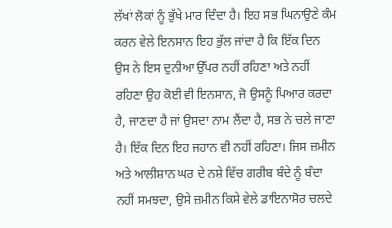ਲੱਖਾਂ ਲੋਕਾਂ ਨੂੰ ਭੁੱਖੇ ਮਾਰ ਦਿੰਦਾ ਹੈ। ਇਹ ਸਭ ਘਿਨਾਉਣੇ ਕੰਮ ਕਰਨ ਵੇਲੇ ਇਨਸਾਨ ਇਹ ਭੁੱਲ ਜਾਂਦਾ ਹੈ ਕਿ ਇੱਕ ਦਿਨ ਉਸ ਨੇ ਇਸ ਦੁਨੀਆ ਉੱਪਰ ਨਹੀਂ ਰਹਿਣਾ ਅਤੇ ਨਹੀਂ ਰਹਿਣਾ ਉਹ ਕੋਈ ਵੀ ਇਨਸਾਨ, ਜੋ ਉਸਨੂੰ ਪਿਆਰ ਕਰਦਾ ਹੈ, ਜਾਣਦਾ ਹੈ ਜਾਂ ਉਸਦਾ ਨਾਮ ਲੈਂਦਾ ਹੈ, ਸਭ ਨੇ ਚਲੇ ਜਾਣਾ ਹੈ। ਇੱਕ ਦਿਨ ਇਹ ਜਹਾਨ ਵੀ ਨਹੀਂ ਰਹਿਣਾ। ਜਿਸ ਜ਼ਮੀਨ ਅਤੇ ਆਲੀਸ਼ਾਨ ਘਰ ਦੇ ਨਸ਼ੇ ਵਿੱਚ ਗਰੀਬ ਬੰਦੇ ਨੂੰ ਬੰਦਾ ਨਹੀਂ ਸਮਝਦਾ, ਉਸੇ ਜ਼ਮੀਨ ਕਿਸੇ ਵੇਲੇ ਡਾਇਨਾਸੋਰ ਚਲਦੇ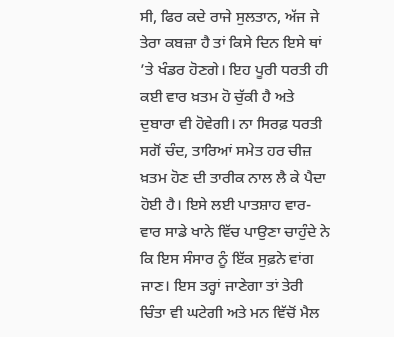ਸੀ, ਫਿਰ ਕਦੇ ਰਾਜੇ ਸੁਲਤਾਨ, ਅੱਜ ਜੇ ਤੇਰਾ ਕਬਜ਼ਾ ਹੈ ਤਾਂ ਕਿਸੇ ਦਿਨ ਇਸੇ ਥਾਂ ’ਤੇ ਖੰਡਰ ਹੋਣਗੇ। ਇਹ ਪੂਰੀ ਧਰਤੀ ਹੀ ਕਈ ਵਾਰ ਖ਼ਤਮ ਹੋ ਚੁੱਕੀ ਹੈ ਅਤੇ ਦੁਬਾਰਾ ਵੀ ਹੋਵੇਗੀ। ਨਾ ਸਿਰਫ਼ ਧਰਤੀ ਸਗੋਂ ਚੰਦ, ਤਾਰਿਆਂ ਸਮੇਤ ਹਰ ਚੀਜ਼ ਖ਼ਤਮ ਹੋਣ ਦੀ ਤਾਰੀਕ ਨਾਲ ਲੈ ਕੇ ਪੈਦਾ ਹੋਈ ਹੈ। ਇਸੇ ਲਈ ਪਾਤਸ਼ਾਹ ਵਾਰ-ਵਾਰ ਸਾਡੇ ਖਾਨੇ ਵਿੱਚ ਪਾਉਣਾ ਚਾਹੁੰਦੇ ਨੇ ਕਿ ਇਸ ਸੰਸਾਰ ਨੂੰ ਇੱਕ ਸੁਫ਼ਨੇ ਵਾਂਗ ਜਾਣ। ਇਸ ਤਰ੍ਹਾਂ ਜਾਣੇਗਾ ਤਾਂ ਤੇਰੀ ਚਿੰਤਾ ਵੀ ਘਟੇਗੀ ਅਤੇ ਮਨ ਵਿੱਚੋਂ ਮੈਲ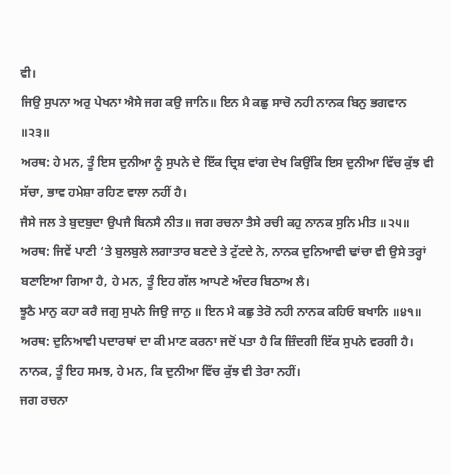ਵੀ।
ਜਿਉ ਸੁਪਨਾ ਅਰੁ ਪੇਖਨਾ ਐਸੇ ਜਗ ਕਉ ਜਾਨਿ॥ ਇਨ ਮੈ ਕਛੁ ਸਾਚੋ ਨਹੀ ਨਾਨਕ ਬਿਨੁ ਭਗਵਾਨ ॥੨੩॥
ਅਰਥ: ਹੇ ਮਨ, ਤੂੰ ਇਸ ਦੁਨੀਆ ਨੂੰ ਸੁਪਨੇ ਦੇ ਇੱਕ ਦ੍ਰਿਸ਼ ਵਾਂਗ ਦੇਖ ਕਿਉਂਕਿ ਇਸ ਦੁਨੀਆ ਵਿੱਚ ਕੁੱਝ ਵੀ ਸੱਚਾ, ਭਾਵ ਹਮੇਸ਼ਾ ਰਹਿਣ ਵਾਲਾ ਨਹੀਂ ਹੈ।
ਜੈਸੇ ਜਲ ਤੇ ਬੁਦਬੁਦਾ ਉਪਜੈ ਬਿਨਸੈ ਨੀਤ॥ ਜਗ ਰਚਨਾ ਤੈਸੇ ਰਚੀ ਕਹੁ ਨਾਨਕ ਸੁਨਿ ਮੀਤ ॥੨੫॥
ਅਰਥ: ਜਿਵੇਂ ਪਾਣੀ ‘ਤੇ ਬੁਲਬੁਲੇ ਲਗਾਤਾਰ ਬਣਦੇ ਤੇ ਟੁੱਟਦੇ ਨੇ, ਨਾਨਕ ਦੁਨਿਆਵੀ ਢਾਂਚਾ ਵੀ ਉਸੇ ਤਰ੍ਹਾਂ ਬਣਾਇਆ ਗਿਆ ਹੈ, ਹੇ ਮਨ, ਤੂੰ ਇਹ ਗੱਲ ਆਪਣੇ ਅੰਦਰ ਬਿਠਾਅ ਲੈ।
ਝੂਠੈ ਮਾਨੁ ਕਹਾ ਕਰੈ ਜਗੁ ਸੁਪਨੇ ਜਿਉ ਜਾਨੁ ॥ ਇਨ ਮੈ ਕਛੁ ਤੇਰੋ ਨਹੀ ਨਾਨਕ ਕਹਿਓ ਬਖਾਨਿ ॥੪੧॥
ਅਰਥ: ਦੁਨਿਆਵੀ ਪਦਾਰਥਾਂ ਦਾ ਕੀ ਮਾਣ ਕਰਨਾ ਜਦੋਂ ਪਤਾ ਹੈ ਕਿ ਜ਼ਿੰਦਗੀ ਇੱਕ ਸੁਪਨੇ ਵਰਗੀ ਹੈ। ਨਾਨਕ, ਤੂੰ ਇਹ ਸਮਝ, ਹੇ ਮਨ, ਕਿ ਦੁਨੀਆ ਵਿੱਚ ਕੁੱਝ ਵੀ ਤੇਰਾ ਨਹੀਂ।
ਜਗ ਰਚਨਾ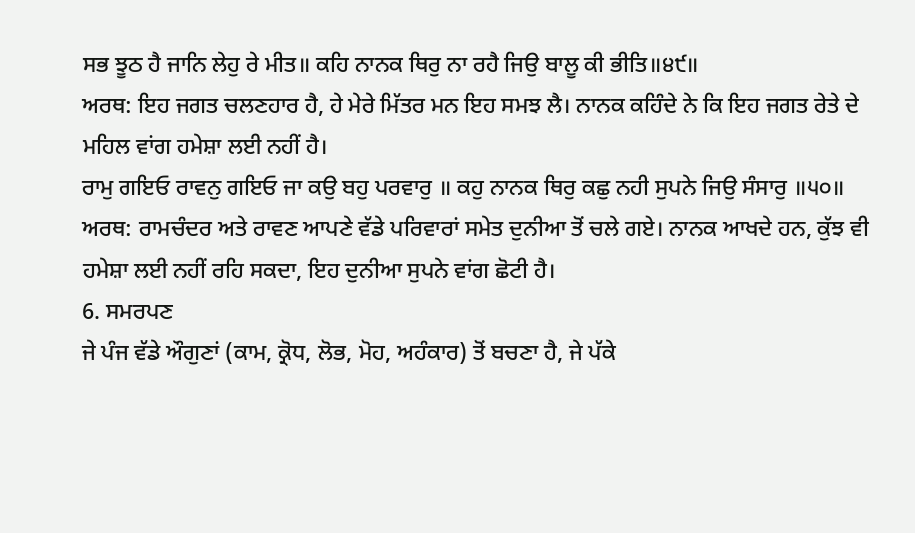ਸਭ ਝੂਠ ਹੈ ਜਾਨਿ ਲੇਹੁ ਰੇ ਮੀਤ॥ ਕਹਿ ਨਾਨਕ ਥਿਰੁ ਨਾ ਰਹੈ ਜਿਉ ਬਾਲੂ ਕੀ ਭੀਤਿ॥੪੯॥
ਅਰਥ: ਇਹ ਜਗਤ ਚਲਣਹਾਰ ਹੈ, ਹੇ ਮੇਰੇ ਮਿੱਤਰ ਮਨ ਇਹ ਸਮਝ ਲੈ। ਨਾਨਕ ਕਹਿੰਦੇ ਨੇ ਕਿ ਇਹ ਜਗਤ ਰੇਤੇ ਦੇ ਮਹਿਲ ਵਾਂਗ ਹਮੇਸ਼ਾ ਲਈ ਨਹੀਂ ਹੈ।
ਰਾਮੁ ਗਇਓ ਰਾਵਨੁ ਗਇਓ ਜਾ ਕਉ ਬਹੁ ਪਰਵਾਰੁ ॥ ਕਹੁ ਨਾਨਕ ਥਿਰੁ ਕਛੁ ਨਹੀ ਸੁਪਨੇ ਜਿਉ ਸੰਸਾਰੁ ॥੫੦॥
ਅਰਥ: ਰਾਮਚੰਦਰ ਅਤੇ ਰਾਵਣ ਆਪਣੇ ਵੱਡੇ ਪਰਿਵਾਰਾਂ ਸਮੇਤ ਦੁਨੀਆ ਤੋਂ ਚਲੇ ਗਏ। ਨਾਨਕ ਆਖਦੇ ਹਨ, ਕੁੱਝ ਵੀ ਹਮੇਸ਼ਾ ਲਈ ਨਹੀਂ ਰਹਿ ਸਕਦਾ, ਇਹ ਦੁਨੀਆ ਸੁਪਨੇ ਵਾਂਗ ਛੋਟੀ ਹੈ।
6. ਸਮਰਪਣ
ਜੇ ਪੰਜ ਵੱਡੇ ਔਗੁਣਾਂ (ਕਾਮ, ਕ੍ਰੋਧ, ਲੋਭ, ਮੋਹ, ਅਹੰਕਾਰ) ਤੋਂ ਬਚਣਾ ਹੈ, ਜੇ ਪੱਕੇ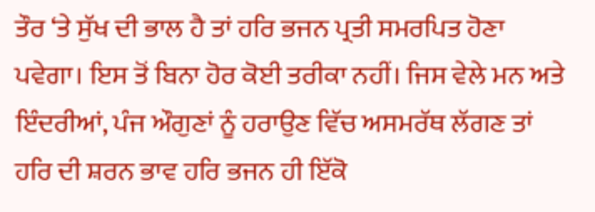ਤੌਰ ‘ਤੇ ਸੁੱਖ ਦੀ ਭਾਲ ਹੈ ਤਾਂ ਹਰਿ ਭਜਨ ਪ੍ਰਤੀ ਸਮਰਪਿਤ ਹੋਣਾ ਪਵੇਗਾ। ਇਸ ਤੋਂ ਬਿਨਾ ਹੋਰ ਕੋਈ ਤਰੀਕਾ ਨਹੀਂ। ਜਿਸ ਵੇਲੇ ਮਨ ਅਤੇ ਇੰਦਰੀਆਂ, ਪੰਜ ਔਗੁਣਾਂ ਨੂੰ ਹਰਾਉਣ ਵਿੱਚ ਅਸਮਰੱਥ ਲੱਗਣ ਤਾਂ ਹਰਿ ਦੀ ਸ਼ਰਨ ਭਾਵ ਹਰਿ ਭਜਨ ਹੀ ਇੱਕੋ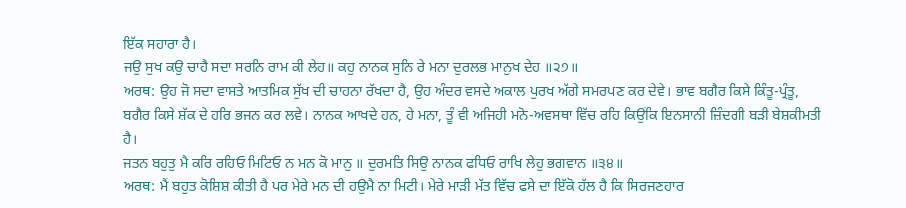ਇੱਕ ਸਹਾਰਾ ਹੈ।
ਜਉ ਸੁਖ ਕਉ ਚਾਹੈ ਸਦਾ ਸਰਨਿ ਰਾਮ ਕੀ ਲੇਹ॥ ਕਹੁ ਨਾਨਕ ਸੁਨਿ ਰੇ ਮਨਾ ਦੁਰਲਭ ਮਾਨੁਖ ਦੇਹ ॥੨੭॥
ਅਰਥ: ਉਹ ਜੋ ਸਦਾ ਵਾਸਤੇ ਆਤਮਿਕ ਸੁੱਖ ਦੀ ਚਾਹਨਾ ਰੱਖਦਾ ਹੈ, ਉਹ ਅੰਦਰ ਵਸਦੇ ਅਕਾਲ ਪੁਰਖ ਅੱਗੇ ਸਮਰਪਣ ਕਰ ਦੇਵੇ। ਭਾਵ ਬਗੈਰ ਕਿਸੇ ਕਿੰਤੂ-ਪ੍ਰੰਤੂ, ਬਗੈਰ ਕਿਸੇ ਸ਼ੱਕ ਦੇ ਹਰਿ ਭਜਨ ਕਰ ਲਵੇ। ਨਾਨਕ ਆਖਦੇ ਹਨ, ਹੇ ਮਨਾ, ਤੂੰ ਵੀ ਅਜਿਹੀ ਮਨੋ-ਅਵਸਥਾ ਵਿੱਚ ਰਹਿ ਕਿਉਂਕਿ ਇਨਸਾਨੀ ਜ਼ਿੰਦਗੀ ਬੜੀ ਬੇਸ਼ਕੀਮਤੀ ਹੈ।
ਜਤਨ ਬਹੁਤੁ ਮੈ ਕਰਿ ਰਹਿਓ ਮਿਟਿਓ ਨ ਮਨ ਕੋ ਮਾਨੁ ॥ ਦੁਰਮਤਿ ਸਿਉ ਨਾਨਕ ਫਧਿਓ ਰਾਖਿ ਲੇਹੁ ਭਗਵਾਨ ॥੩੪॥
ਅਰਥ: ਮੈਂ ਬਹੁਤ ਕੋਸ਼ਿਸ਼ ਕੀਤੀ ਹੈ ਪਰ ਮੇਰੇ ਮਨ ਦੀ ਹਉਮੈ ਨਾ ਮਿਟੀ। ਮੇਰੇ ਮਾੜੀ ਮੱਤ ਵਿੱਚ ਫਸੇ ਦਾ ਇੱਕੋ ਹੱਲ ਹੈ ਕਿ ਸਿਰਜਣਹਾਰ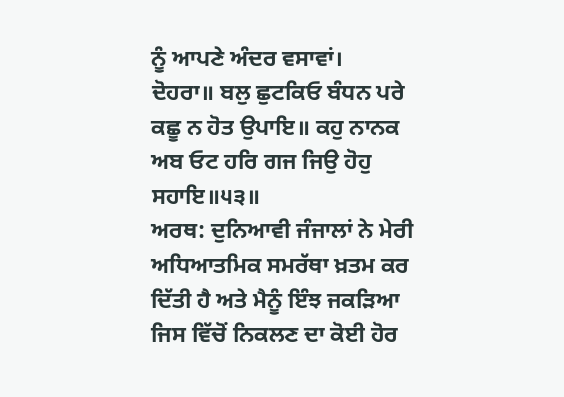ਨੂੰ ਆਪਣੇ ਅੰਦਰ ਵਸਾਵਾਂ।
ਦੋਹਰਾ॥ ਬਲੁ ਛੁਟਕਿਓ ਬੰਧਨ ਪਰੇ ਕਛੂ ਨ ਹੋਤ ਉਪਾਇ॥ ਕਹੁ ਨਾਨਕ ਅਬ ਓਟ ਹਰਿ ਗਜ ਜਿਉ ਹੋਹੁ ਸਹਾਇ॥੫੩॥
ਅਰਥ: ਦੁਨਿਆਵੀ ਜੰਜਾਲਾਂ ਨੇ ਮੇਰੀ ਅਧਿਆਤਮਿਕ ਸਮਰੱਥਾ ਖ਼ਤਮ ਕਰ ਦਿੱਤੀ ਹੈ ਅਤੇ ਮੈਨੂੰ ਇੰਝ ਜਕੜਿਆ ਜਿਸ ਵਿੱਚੋਂ ਨਿਕਲਣ ਦਾ ਕੋਈ ਹੋਰ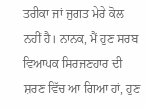ਤਰੀਕਾ ਜਾਂ ਜੁਗਤ ਮੇਰੇ ਕੋਲ ਨਹੀਂ ਹੈ। ਨਾਨਕ, ਮੈਂ ਹੁਣ ਸਰਬ ਵਿਆਪਕ ਸਿਰਜਣਹਾਰ ਦੀ ਸ਼ਰਣ ਵਿੱਚ ਆ ਗਿਆ ਹਾਂ, ਹੁਣ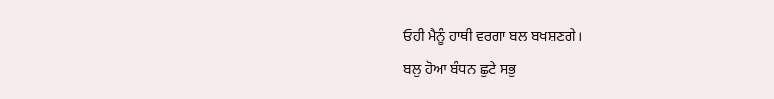ਓਹੀ ਮੈਨੂੰ ਹਾਥੀ ਵਰਗਾ ਬਲ ਬਖਸ਼ਣਗੇ।
ਬਲੁ ਹੋਆ ਬੰਧਨ ਛੁਟੇ ਸਭੁ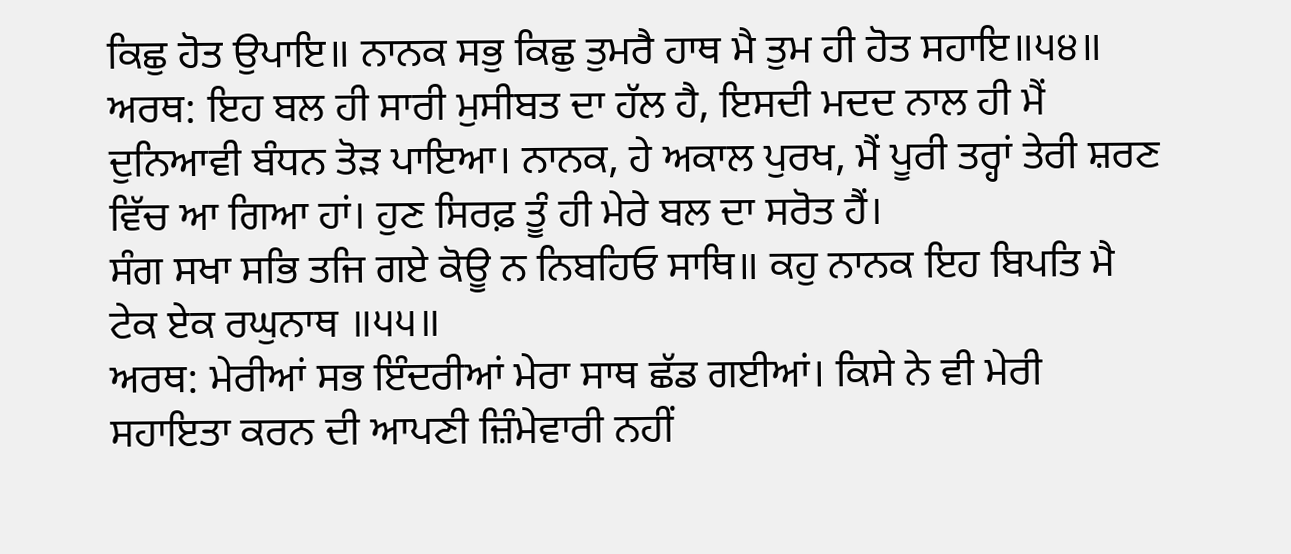ਕਿਛੁ ਹੋਤ ਉਪਾਇ॥ ਨਾਨਕ ਸਭੁ ਕਿਛੁ ਤੁਮਰੈ ਹਾਥ ਮੈ ਤੁਮ ਹੀ ਹੋਤ ਸਹਾਇ॥੫੪॥
ਅਰਥ: ਇਹ ਬਲ ਹੀ ਸਾਰੀ ਮੁਸੀਬਤ ਦਾ ਹੱਲ ਹੈ, ਇਸਦੀ ਮਦਦ ਨਾਲ ਹੀ ਮੈਂ ਦੁਨਿਆਵੀ ਬੰਧਨ ਤੋੜ ਪਾਇਆ। ਨਾਨਕ, ਹੇ ਅਕਾਲ ਪੁਰਖ, ਮੈਂ ਪੂਰੀ ਤਰ੍ਹਾਂ ਤੇਰੀ ਸ਼ਰਣ ਵਿੱਚ ਆ ਗਿਆ ਹਾਂ। ਹੁਣ ਸਿਰਫ਼ ਤੂੰ ਹੀ ਮੇਰੇ ਬਲ ਦਾ ਸਰੋਤ ਹੈਂ।
ਸੰਗ ਸਖਾ ਸਭਿ ਤਜਿ ਗਏ ਕੋਊ ਨ ਨਿਬਹਿਓ ਸਾਥਿ॥ ਕਹੁ ਨਾਨਕ ਇਹ ਬਿਪਤਿ ਮੈ ਟੇਕ ਏਕ ਰਘੁਨਾਥ ॥੫੫॥
ਅਰਥ: ਮੇਰੀਆਂ ਸਭ ਇੰਦਰੀਆਂ ਮੇਰਾ ਸਾਥ ਛੱਡ ਗਈਆਂ। ਕਿਸੇ ਨੇ ਵੀ ਮੇਰੀ ਸਹਾਇਤਾ ਕਰਨ ਦੀ ਆਪਣੀ ਜ਼ਿੰਮੇਵਾਰੀ ਨਹੀਂ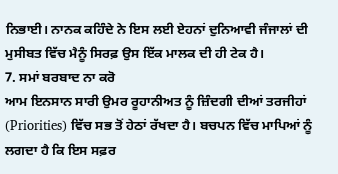ਨਿਭਾਈ। ਨਾਨਕ ਕਹਿੰਦੇ ਨੇ ਇਸ ਲਈ ਏਹਨਾਂ ਦੁਨਿਆਵੀ ਜੰਜਾਲਾਂ ਦੀ ਮੁਸੀਬਤ ਵਿੱਚ ਮੈਨੂੰ ਸਿਰਫ਼ ਉਸ ਇੱਕ ਮਾਲਕ ਦੀ ਹੀ ਟੇਕ ਹੈ।
7. ਸਮਾਂ ਬਰਬਾਦ ਨਾ ਕਰੋ
ਆਮ ਇਨਸਾਨ ਸਾਰੀ ਉਮਰ ਰੂਹਾਨੀਅਤ ਨੂੰ ਜ਼ਿੰਦਗੀ ਦੀਆਂ ਤਰਜੀਹਾਂ (Priorities) ਵਿੱਚ ਸਭ ਤੋਂ ਹੇਠਾਂ ਰੱਖਦਾ ਹੈ। ਬਚਪਨ ਵਿੱਚ ਮਾਪਿਆਂ ਨੂੰ ਲਗਦਾ ਹੈ ਕਿ ਇਸ ਸਫ਼ਰ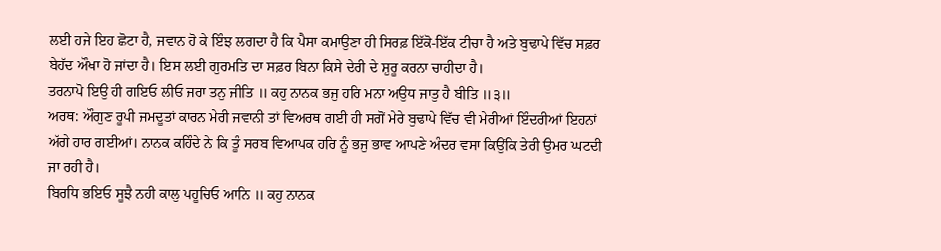ਲਈ ਹਜੇ ਇਹ ਛੋਟਾ ਹੈ, ਜਵਾਨ ਹੋ ਕੇ ਇੰਝ ਲਗਦਾ ਹੈ ਕਿ ਪੈਸਾ ਕਮਾਉਣਾ ਹੀ ਸਿਰਫ਼ ਇੱਕੋ-ਇੱਕ ਟੀਚਾ ਹੈ ਅਤੇ ਬੁਢਾਪੇ ਵਿੱਚ ਸਫ਼ਰ ਬੇਹੱਦ ਔਖਾ ਹੋ ਜਾਂਦਾ ਹੈ। ਇਸ ਲਈ ਗੁਰਮਤਿ ਦਾ ਸਫ਼ਰ ਬਿਨਾ ਕਿਸੇ ਦੇਰੀ ਦੇ ਸ਼ੁਰੂ ਕਰਨਾ ਚਾਹੀਦਾ ਹੈ।
ਤਰਨਾਪੋ ਇਉ ਹੀ ਗਇਓ ਲੀਓ ਜਰਾ ਤਨੁ ਜੀਤਿ ॥ ਕਹੁ ਨਾਨਕ ਭਜੁ ਹਰਿ ਮਨਾ ਅਉਧ ਜਾਤੁ ਹੈ ਬੀਤਿ ॥੩॥
ਅਰਥ: ਔਗੁਣ ਰੂਪੀ ਜਮਦੂਤਾਂ ਕਾਰਨ ਮੇਰੀ ਜਵਾਨੀ ਤਾਂ ਵਿਅਰਥ ਗਈ ਹੀ ਸਗੋਂ ਮੇਰੇ ਬੁਢਾਪੇ ਵਿੱਚ ਵੀ ਮੇਰੀਆਂ ਇੰਦਰੀਆਂ ਇਹਨਾਂ ਅੱਗੇ ਹਾਰ ਗਈਆਂ। ਨਾਨਕ ਕਹਿੰਦੇ ਨੇ ਕਿ ਤੂੰ ਸਰਬ ਵਿਆਪਕ ਹਰਿ ਨੂੰ ਭਜੁ ਭਾਵ ਆਪਣੇ ਅੰਦਰ ਵਸਾ ਕਿਉਂਕਿ ਤੇਰੀ ਉਮਰ ਘਟਦੀ ਜਾ ਰਹੀ ਹੈ।
ਬਿਰਧਿ ਭਇਓ ਸੂਝੈ ਨਹੀ ਕਾਲੁ ਪਹੂਚਿਓ ਆਨਿ ॥ ਕਹੁ ਨਾਨਕ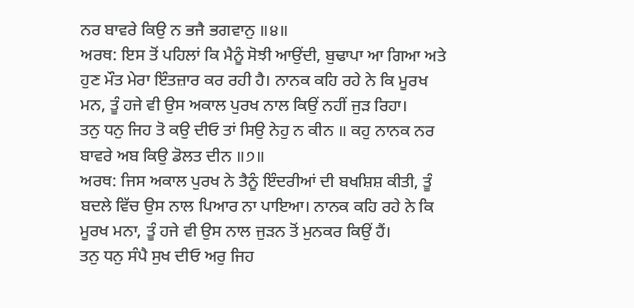ਨਰ ਬਾਵਰੇ ਕਿਉ ਨ ਭਜੈ ਭਗਵਾਨੁ ॥੪॥
ਅਰਥ: ਇਸ ਤੋਂ ਪਹਿਲਾਂ ਕਿ ਮੈਨੂੰ ਸੋਝੀ ਆਉਂਦੀ, ਬੁਢਾਪਾ ਆ ਗਿਆ ਅਤੇ ਹੁਣ ਮੌਤ ਮੇਰਾ ਇੰਤਜ਼ਾਰ ਕਰ ਰਹੀ ਹੈ। ਨਾਨਕ ਕਹਿ ਰਹੇ ਨੇ ਕਿ ਮੂਰਖ ਮਨ, ਤੂੰ ਹਜੇ ਵੀ ਉਸ ਅਕਾਲ ਪੁਰਖ ਨਾਲ ਕਿਉਂ ਨਹੀਂ ਜੁੜ ਰਿਹਾ।
ਤਨੁ ਧਨੁ ਜਿਹ ਤੋ ਕਉ ਦੀਓ ਤਾਂ ਸਿਉ ਨੇਹੁ ਨ ਕੀਨ ॥ ਕਹੁ ਨਾਨਕ ਨਰ ਬਾਵਰੇ ਅਬ ਕਿਉ ਡੋਲਤ ਦੀਨ ॥੭॥
ਅਰਥ: ਜਿਸ ਅਕਾਲ ਪੁਰਖ ਨੇ ਤੈਨੂੰ ਇੰਦਰੀਆਂ ਦੀ ਬਖਸ਼ਿਸ਼ ਕੀਤੀ, ਤੂੰ ਬਦਲੇ ਵਿੱਚ ਉਸ ਨਾਲ ਪਿਆਰ ਨਾ ਪਾਇਆ। ਨਾਨਕ ਕਹਿ ਰਹੇ ਨੇ ਕਿ ਮੂਰਖ ਮਨਾ, ਤੂੰ ਹਜੇ ਵੀ ਉਸ ਨਾਲ ਜੁੜਨ ਤੋਂ ਮੁਨਕਰ ਕਿਉਂ ਹੈਂ।
ਤਨੁ ਧਨੁ ਸੰਪੈ ਸੁਖ ਦੀਓ ਅਰੁ ਜਿਹ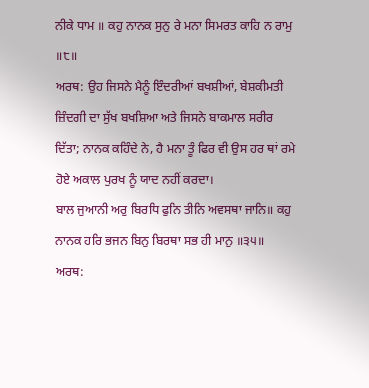ਨੀਕੇ ਧਾਮ ॥ ਕਹੁ ਨਾਨਕ ਸੁਨੁ ਰੇ ਮਨਾ ਸਿਮਰਤ ਕਾਹਿ ਨ ਰਾਮੁ ॥੮॥
ਅਰਥ: ਉਹ ਜਿਸਨੇ ਮੈਨੂੰ ਇੰਦਰੀਆਂ ਬਖਸ਼ੀਆਂ, ਬੇਸ਼ਕੀਮਤੀ ਜ਼ਿੰਦਗੀ ਦਾ ਸੁੱਖ ਬਖਸ਼ਿਆ ਅਤੇ ਜਿਸਨੇ ਬਾਕਮਾਲ ਸਰੀਰ ਦਿੱਤਾ; ਨਾਨਕ ਕਹਿੰਦੇ ਨੇ, ਹੈ ਮਨਾ ਤੂੰ ਫਿਰ ਵੀ ਉਸ ਹਰ ਥਾਂ ਰਮੇ ਹੋਏ ਅਕਾਲ ਪੁਰਖ ਨੂੰ ਯਾਦ ਨਹੀਂ ਕਰਦਾ।
ਬਾਲ ਜੁਆਨੀ ਅਰੁ ਬਿਰਧਿ ਫੁਨਿ ਤੀਨਿ ਅਵਸਥਾ ਜਾਨਿ॥ ਕਹੁ ਨਾਨਕ ਹਰਿ ਭਜਨ ਬਿਨੁ ਬਿਰਥਾ ਸਭ ਹੀ ਮਾਨੁ ॥੩੫॥
ਅਰਥ: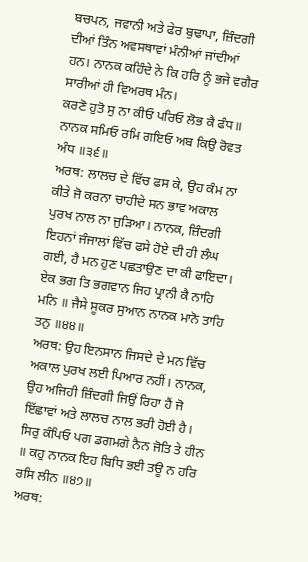ਬਚਪਨ, ਜਵਾਨੀ ਅਤੇ ਫੇਰ ਬੁਢਾਪਾ, ਜ਼ਿੰਦਗੀ ਦੀਆਂ ਤਿੰਨ ਅਵਸਥਾਵਾਂ ਮੰਨੀਆਂ ਜਾਂਦੀਆਂ ਹਨ। ਨਾਨਕ ਕਹਿੰਦੇ ਨੇ ਕਿ ਹਰਿ ਨੂੰ ਭਜੇ ਵਗੈਰ ਸਾਰੀਆਂ ਹੀ ਵਿਅਰਥ ਮੰਨ।
ਕਰਣੋ ਹੁਤੋ ਸੁ ਨਾ ਕੀਓ ਪਰਿਓ ਲੋਭ ਕੈ ਫੰਧ॥ ਨਾਨਕ ਸਮਿਓ ਰਮਿ ਗਇਓ ਅਬ ਕਿਉ ਰੋਵਤ ਅੰਧ ॥੩੬॥
ਅਰਥ: ਲਾਲਚ ਦੇ ਵਿੱਚ ਫਸ ਕੇ, ਉਹ ਕੰਮ ਨਾ ਕੀਤੇ ਜੋ ਕਰਨਾ ਚਾਹੀਦੇ ਸਨ ਭਾਵ ਅਕਾਲ ਪੁਰਖ ਨਾਲ ਨਾ ਜੁੜਿਆ। ਨਾਨਕ, ਜ਼ਿੰਦਗੀ ਇਹਨਾਂ ਜੰਜਾਲਾਂ ਵਿੱਚ ਫਸੇ ਹੋਏ ਦੀ ਹੀ ਲੰਘ ਗਈ, ਹੈ ਮਨ ਹੁਣ ਪਛਤਾਉਣ ਦਾ ਕੀ ਫਾਇਦਾ।
ਏਕ ਭਗ ਤਿ ਭਗਵਾਨ ਜਿਹ ਪ੍ਰਾਨੀ ਕੈ ਨਾਹਿ ਮਨਿ ॥ ਜੈਸੇ ਸੂਕਰ ਸੁਆਨ ਨਾਨਕ ਮਾਨੋ ਤਾਹਿ ਤਨੁ ॥੪੪॥
ਅਰਥ: ਉਹ ਇਨਸਾਨ ਜਿਸਦੇ ਦੇ ਮਨ ਵਿੱਚ ਅਕਾਲ ਪੁਰਖ ਲਈ ਪਿਆਰ ਨਹੀਂ। ਨਾਨਕ, ਉਹ ਅਜਿਹੀ ਜ਼ਿੰਦਗੀ ਜਿਉਂ ਰਿਹਾ ਹੈਂ ਜੋ ਇੱਛਾਵਾਂ ਅਤੇ ਲਾਲਚ ਨਾਲ ਭਰੀ ਹੋਈ ਹੈ।
ਸਿਰੁ ਕੰਪਿਓ ਪਗ ਡਗਮਗੇ ਨੈਨ ਜੋਤਿ ਤੇ ਹੀਨ ॥ ਕਹੁ ਨਾਨਕ ਇਹ ਬਿਧਿ ਭਈ ਤਊ ਨ ਹਰਿ ਰਸਿ ਲੀਨ ॥੪੭॥
ਅਰਥ: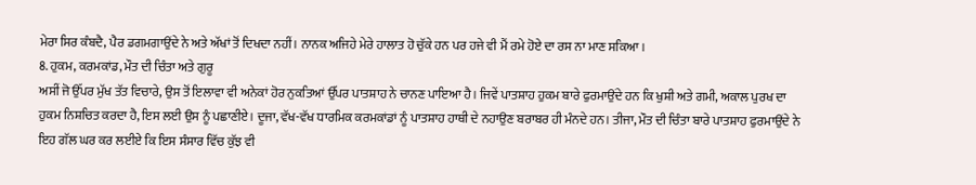ਮੇਰਾ ਸਿਰ ਕੰਬਦੈ, ਪੈਰ ਡਗਮਗਾਉਂਦੇ ਨੇ ਅਤੇ ਅੱਖਾਂ ਤੋਂ ਦਿਖਦਾ ਨਹੀਂ। ਨਾਨਕ ਅਜਿਹੇ ਮੇਰੇ ਹਾਲਾਤ ਹੋ ਚੁੱਕੇ ਹਨ ਪਰ ਹਜੇ ਵੀ ਮੈਂ ਰਮੇ ਹੋਏ ਦਾ ਰਸ ਨਾ ਮਾਣ ਸਕਿਆ।
8. ਹੁਕਮ, ਕਰਮਕਾਂਡ, ਮੌਤ ਦੀ ਚਿੰਤਾ ਅਤੇ ਗੁਰੂ
ਅਸੀਂ ਜੋ ਉੱਪਰ ਮੁੱਖ ਤੱਤ ਵਿਚਾਰੇ, ਉਸ ਤੋਂ ਇਲਾਵਾ ਵੀ ਅਨੇਕਾਂ ਹੋਰ ਨੁਕਤਿਆਂ ਉੱਪਰ ਪਾਤਸ਼ਾਹ ਨੇ ਚਾਨਣ ਪਾਇਆ ਹੈ। ਜਿਵੇਂ ਪਾਤਸ਼ਾਹ ਹੁਕਮ ਬਾਰੇ ਫੁਰਮਾਉਂਦੇ ਹਨ ਕਿ ਖੁਸ਼ੀ ਅਤੇ ਗਮੀ, ਅਕਾਲ ਪੁਰਖ ਦਾ ਹੁਕਮ ਨਿਸ਼ਚਿਤ ਕਰਦਾ ਹੈ, ਇਸ ਲਈ ਉਸ ਨੂੰ ਪਛਾਣੀਏ। ਦੂਜਾ, ਵੱਖ-ਵੱਖ ਧਾਰਮਿਕ ਕਰਮਕਾਂਡਾਂ ਨੂੰ ਪਾਤਸ਼ਾਹ ਹਾਥੀ ਦੇ ਨਹਾਉਣ ਬਰਾਬਰ ਹੀ ਮੰਨਦੇ ਹਨ। ਤੀਜਾ, ਮੌਤ ਦੀ ਚਿੰਤਾ ਬਾਰੇ ਪਾਤਸ਼ਾਹ ਫੁਰਮਾਉਂਦੇ ਨੇ ਇਹ ਗੱਲ ਘਰ ਕਰ ਲਈਏ ਕਿ ਇਸ ਸੰਸਾਰ ਵਿੱਚ ਕੁੱਝ ਵੀ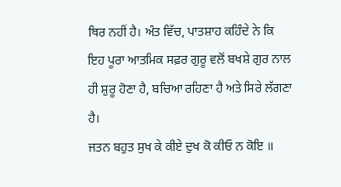ਥਿਰ ਨਹੀਂ ਹੈ। ਅੰਤ ਵਿੱਚ, ਪਾਤਸ਼ਾਹ ਕਹਿੰਦੇ ਨੇ ਕਿ ਇਹ ਪੂਰਾ ਆਤਮਿਕ ਸਫ਼ਰ ਗੁਰੂ ਵਲੋਂ ਬਖਸ਼ੇ ਗੁਰ ਨਾਲ ਹੀ ਸ਼ੁਰੂ ਹੋਣਾ ਹੈ, ਬਚਿਆ ਰਹਿਣਾ ਹੈ ਅਤੇ ਸਿਰੇ ਲੱਗਣਾ ਹੈ।
ਜਤਨ ਬਹੁਤ ਸੁਖ ਕੇ ਕੀਏ ਦੁਖ ਕੋ ਕੀਓ ਨ ਕੋਇ ॥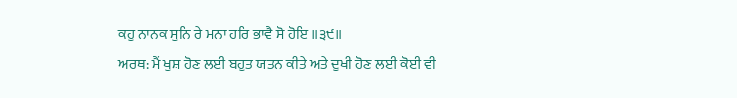ਕਹੁ ਨਾਨਕ ਸੁਨਿ ਰੇ ਮਨਾ ਹਰਿ ਭਾਵੈ ਸੋ ਹੋਇ ॥੩੯॥
ਅਰਥ: ਮੈਂ ਖੁਸ਼ ਹੋਣ ਲਈ ਬਹੁਤ ਯਤਨ ਕੀਤੇ ਅਤੇ ਦੁਖੀ ਹੋਣ ਲਈ ਕੋਈ ਵੀ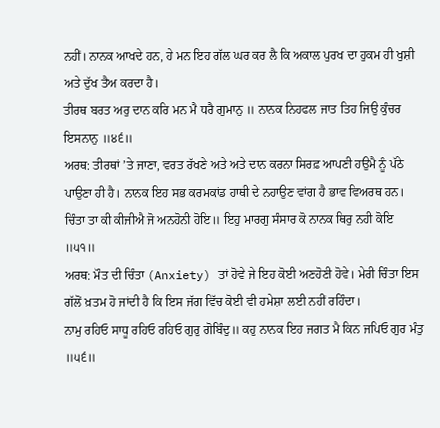ਨਹੀਂ। ਨਾਨਕ ਆਖਦੇ ਹਨ, ਹੇ ਮਨ ਇਹ ਗੱਲ ਘਰ ਕਰ ਲੈ ਕਿ ਅਕਾਲ ਪੁਰਖ ਦਾ ਹੁਕਮ ਹੀ ਖੁਸ਼ੀ ਅਤੇ ਦੁੱਖ ਤੈਅ ਕਰਦਾ ਹੈ।
ਤੀਰਥ ਬਰਤ ਅਰੁ ਦਾਨ ਕਰਿ ਮਨ ਮੈ ਧਰੈ ਗੁਮਾਨੁ ॥ ਨਾਨਕ ਨਿਹਫਲ ਜਾਤ ਤਿਹ ਜਿਉ ਕੁੰਚਰ ਇਸਨਾਨੁ ॥੪੬॥
ਅਰਥ: ਤੀਰਥਾਂ ’ਤੇ ਜਾਣਾ, ਵਰਤ ਰੱਖਣੇ ਅਤੇ ਅਤੇ ਦਾਨ ਕਰਨਾ ਸਿਰਫ਼ ਆਪਣੀ ਹਉਮੈ ਨੂੰ ਪੱਠੇ ਪਾਉਣਾ ਹੀ ਹੈ। ਨਾਨਕ ਇਹ ਸਭ ਕਰਮਕਾਂਡ ਹਾਥੀ ਦੇ ਨਹਾਉਣ ਵਾਂਗ ਹੈ ਭਾਵ ਵਿਅਰਥ ਹਨ।
ਚਿੰਤਾ ਤਾ ਕੀ ਕੀਜੀਐ ਜੋ ਅਨਹੋਨੀ ਹੋਇ॥ ਇਹੁ ਮਾਰਗੁ ਸੰਸਾਰ ਕੋ ਨਾਨਕ ਥਿਰੁ ਨਹੀ ਕੋਇ ॥੫੧॥
ਅਰਥ: ਮੌਤ ਦੀ ਚਿੰਤਾ (Anxiety) ਤਾਂ ਹੋਵੇ ਜੇ ਇਹ ਕੋਈ ਅਣਹੋਣੀ ਹੋਵੇ। ਮੇਰੀ ਚਿੰਤਾ ਇਸ ਗੱਲੋਂ ਖ਼ਤਮ ਹੋ ਜਾਂਦੀ ਹੈ ਕਿ ਇਸ ਜੱਗ ਵਿੱਚ ਕੋਈ ਵੀ ਹਮੇਸ਼ਾ ਲਈ ਨਹੀਂ ਰਹਿੰਦਾ।
ਨਾਮੁ ਰਹਿਓ ਸਾਧੂ ਰਹਿਓ ਰਹਿਓ ਗੁਰੁ ਗੋਬਿੰਦੁ॥ ਕਹੁ ਨਾਨਕ ਇਹ ਜਗਤ ਮੈ ਕਿਨ ਜਪਿਓ ਗੁਰ ਮੰਤੁ ॥੫੬॥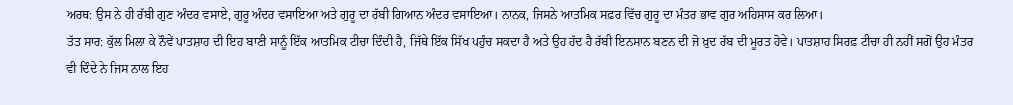ਅਰਥ: ਉਸ ਨੇ ਹੀ ਰੱਬੀ ਗੁਣ ਅੰਦਰ ਵਸਾਏ, ਗੁਰੂ ਅੰਦਰ ਵਸਾਇਆ ਅਤੇ ਗੁਰੂ ਦਾ ਰੱਬੀ ਗਿਆਨ ਅੰਦਰ ਵਸਾਇਆ। ਨਾਨਕ, ਜਿਸਨੇ ਆਤਮਿਕ ਸਫ਼ਰ ਵਿੱਚ ਗੁਰੂ ਦਾ ਮੰਤਰ ਭਾਵ ਗੁਰ ਅਹਿਸਾਸ ਕਰ ਲਿਆ।
ਤੱਤ ਸਾਰ: ਕੁੱਲ ਮਿਲਾ ਕੇ ਨੌਵੇਂ ਪਾਤਸ਼ਾਹ ਦੀ ਇਹ ਬਾਣੀ ਸਾਨੂੰ ਇੱਕ ਆਤਮਿਕ ਟੀਚਾ ਦਿੰਦੀ ਹੈ, ਜਿੱਥੇ ਇੱਕ ਸਿੱਖ ਪਹੁੰਚ ਸਕਦਾ ਹੈ ਅਤੇ ਉਹ ਹੱਦ ਹੈ ਰੱਬੀ ਇਨਸਾਨ ਬਣਨ ਦੀ ਜੋ ਖ਼ੁਦ ਰੱਬ ਦੀ ਮੂਰਤ ਹੋਵੇ। ਪਾਤਸ਼ਾਹ ਸਿਰਫ਼ ਟੀਚਾ ਹੀ ਨਹੀਂ ਸਗੋਂ ਉਹ ਮੰਤਰ ਵੀ ਦਿੰਦੇ ਨੇ ਜਿਸ ਨਾਲ ਇਹ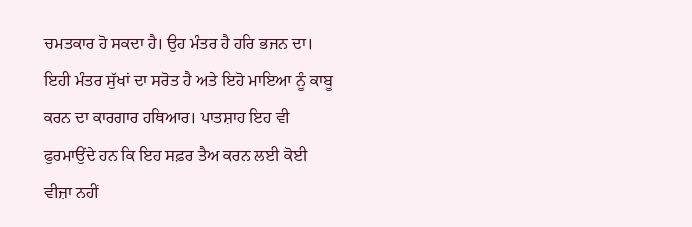ਚਮਤਕਾਰ ਹੋ ਸਕਦਾ ਹੈ। ਉਹ ਮੰਤਰ ਹੈ ਹਰਿ ਭਜਨ ਦਾ। ਇਹੀ ਮੰਤਰ ਸੁੱਖਾਂ ਦਾ ਸਰੋਤ ਹੈ ਅਤੇ ਇਹੋ ਮਾਇਆ ਨੂੰ ਕਾਬੂ ਕਰਨ ਦਾ ਕਾਰਗਾਰ ਹਥਿਆਰ। ਪਾਤਸ਼ਾਹ ਇਹ ਵੀ ਫੁਰਮਾਉਂਦੇ ਹਨ ਕਿ ਇਹ ਸਫ਼ਰ ਤੈਅ ਕਰਨ ਲਈ ਕੋਈ ਵੀਜ਼ਾ ਨਹੀਂ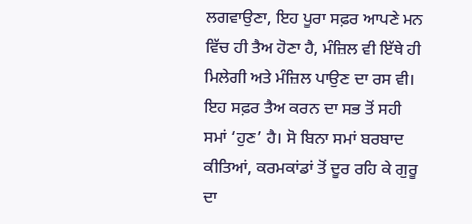ਲਗਵਾਉਣਾ, ਇਹ ਪੂਰਾ ਸਫ਼ਰ ਆਪਣੇ ਮਨ ਵਿੱਚ ਹੀ ਤੈਅ ਹੋਣਾ ਹੈ, ਮੰਜ਼ਿਲ ਵੀ ਇੱਥੇ ਹੀ ਮਿਲੇਗੀ ਅਤੇ ਮੰਜ਼ਿਲ ਪਾਉਣ ਦਾ ਰਸ ਵੀ। ਇਹ ਸਫ਼ਰ ਤੈਅ ਕਰਨ ਦਾ ਸਭ ਤੋਂ ਸਹੀ ਸਮਾਂ ‘ਹੁਣ’ ਹੈ। ਸੋ ਬਿਨਾ ਸਮਾਂ ਬਰਬਾਦ ਕੀਤਿਆਂ, ਕਰਮਕਾਂਡਾਂ ਤੋਂ ਦੂਰ ਰਹਿ ਕੇ ਗੁਰੂ ਦਾ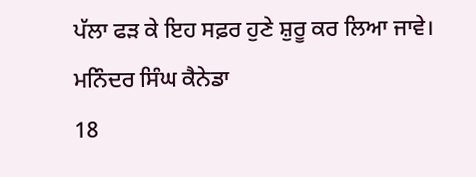ਪੱਲਾ ਫੜ ਕੇ ਇਹ ਸਫ਼ਰ ਹੁਣੇ ਸ਼ੁਰੂ ਕਰ ਲਿਆ ਜਾਵੇ।
ਮਨਿੰਦਰ ਸਿੰਘ ਕੈਨੇਡਾ
18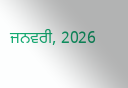ਜਨਵਰੀ, 2026